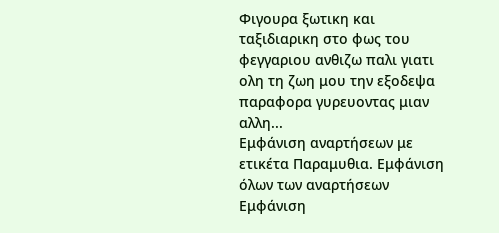Φιγουρα ξωτικη και ταξιδιαρικη στο φως του φεγγαριου ανθιζω παλι γιατι ολη τη ζωη μου την εξοδεψα παραφορα γυρευοντας μιαν αλλη...
Εμφάνιση αναρτήσεων με ετικέτα Παραμυθια. Εμφάνιση όλων των αναρτήσεων
Εμφάνιση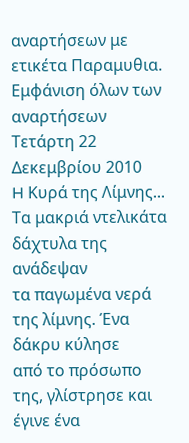αναρτήσεων με ετικέτα Παραμυθια. Εμφάνιση όλων των αναρτήσεων
Τετάρτη 22 Δεκεμβρίου 2010
H Κυρά της Λίμνης...
Τα μακριά ντελικάτα δάχτυλα της ανάδεψαν
τα παγωμένα νερά της λίμνης. Ένα δάκρυ κύλησε
από το πρόσωπο της, γλίστρησε και έγινε ένα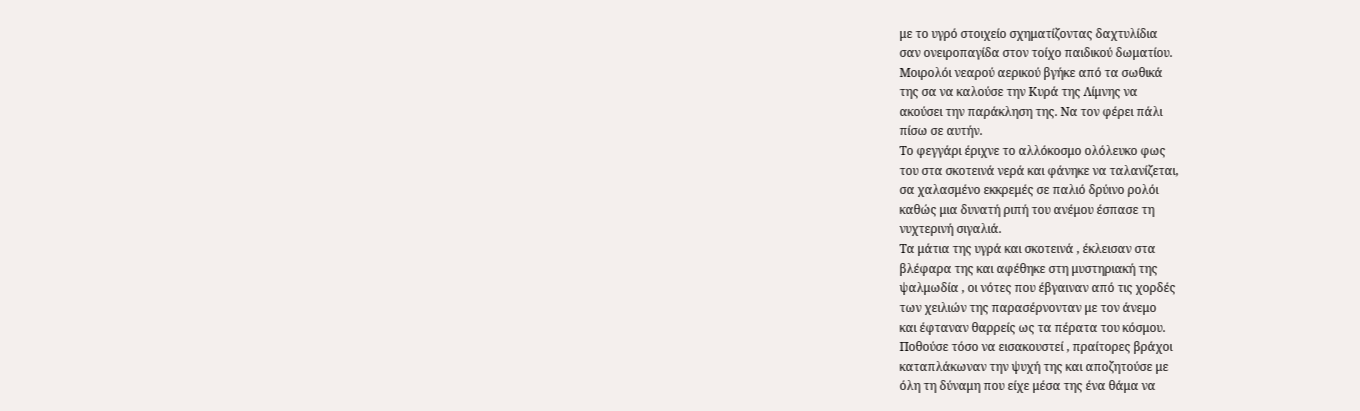με το υγρό στοιχείο σχηματίζοντας δαχτυλίδια
σαν ονειροπαγίδα στον τοίχο παιδικού δωματίου.
Μοιρολόι νεαρού αερικού βγήκε από τα σωθικά
της σα να καλούσε την Κυρά της Λίμνης να
ακούσει την παράκληση της. Να τον φέρει πάλι
πίσω σε αυτήν.
Το φεγγάρι έριχνε το αλλόκοσμο ολόλευκο φως
του στα σκοτεινά νερά και φάνηκε να ταλανίζεται,
σα χαλασμένο εκκρεμές σε παλιό δρύινο ρολόι
καθώς μια δυνατή ριπή του ανέμου έσπασε τη
νυχτερινή σιγαλιά.
Τα μάτια της υγρά και σκοτεινά , έκλεισαν στα
βλέφαρα της και αφέθηκε στη μυστηριακή της
ψαλμωδία , οι νότες που έβγαιναν από τις χορδές
των χειλιών της παρασέρνονταν με τον άνεμο
και έφταναν θαρρείς ως τα πέρατα του κόσμου.
Ποθούσε τόσο να εισακουστεί , πραίτορες βράχοι
καταπλάκωναν την ψυχή της και αποζητούσε με
όλη τη δύναμη που είχε μέσα της ένα θάμα να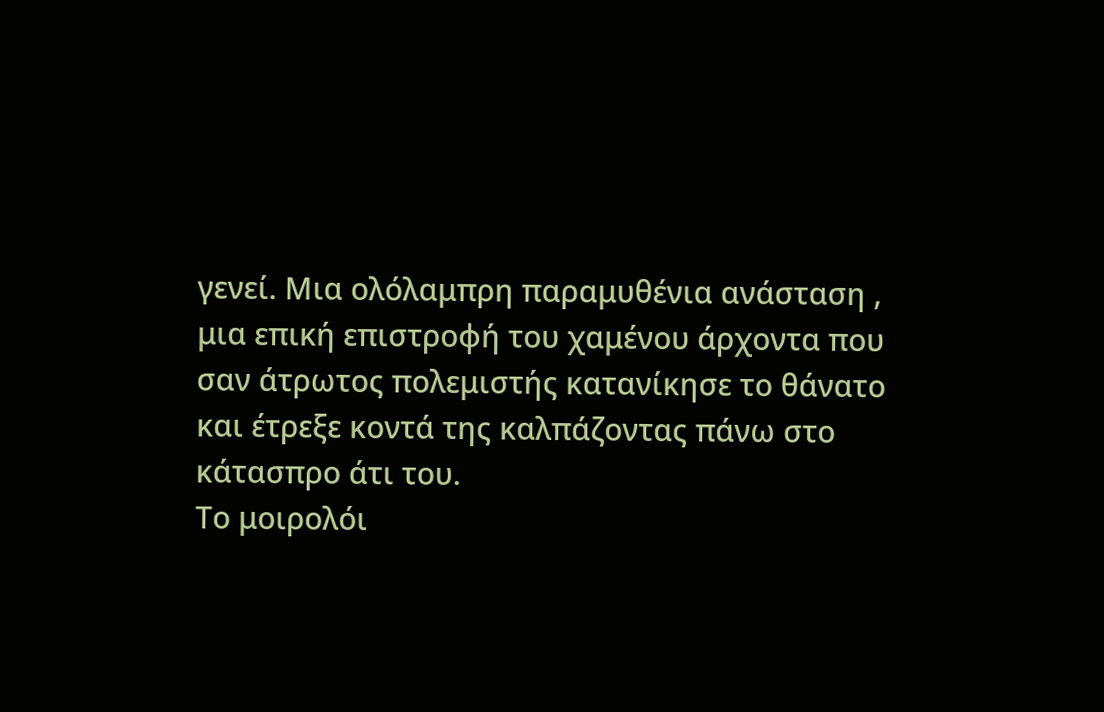γενεί. Μια ολόλαμπρη παραμυθένια ανάσταση ,
μια επική επιστροφή του χαμένου άρχοντα που
σαν άτρωτος πολεμιστής κατανίκησε το θάνατο
και έτρεξε κοντά της καλπάζοντας πάνω στο
κάτασπρο άτι του.
Το μοιρολόι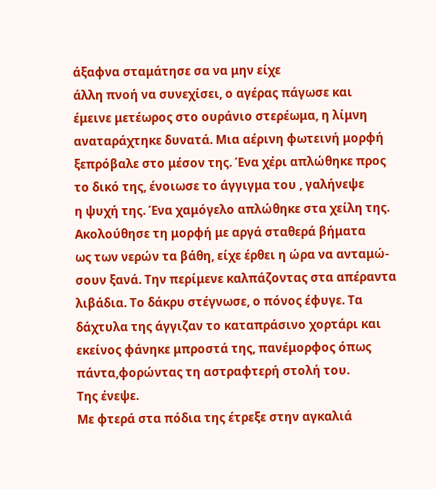άξαφνα σταμάτησε σα να μην είχε
άλλη πνοή να συνεχίσει, ο αγέρας πάγωσε και
έμεινε μετέωρος στο ουράνιο στερέωμα, η λίμνη
αναταράχτηκε δυνατά. Μια αέρινη φωτεινή μορφή
ξεπρόβαλε στο μέσον της. Ένα χέρι απλώθηκε προς
το δικό της, ένοιωσε το άγγιγμα του , γαλήνεψε
η ψυχή της. Ένα χαμόγελο απλώθηκε στα χείλη της.
Ακολούθησε τη μορφή με αργά σταθερά βήματα
ως των νερών τα βάθη, είχε έρθει η ώρα να ανταμώ-
σουν ξανά. Την περίμενε καλπάζοντας στα απέραντα
λιβάδια. Το δάκρυ στέγνωσε, ο πόνος έφυγε. Τα
δάχτυλα της άγγιζαν το καταπράσινο χορτάρι και
εκείνος φάνηκε μπροστά της, πανέμορφος όπως
πάντα,φορώντας τη αστραφτερή στολή του.
Της ένεψε.
Με φτερά στα πόδια της έτρεξε στην αγκαλιά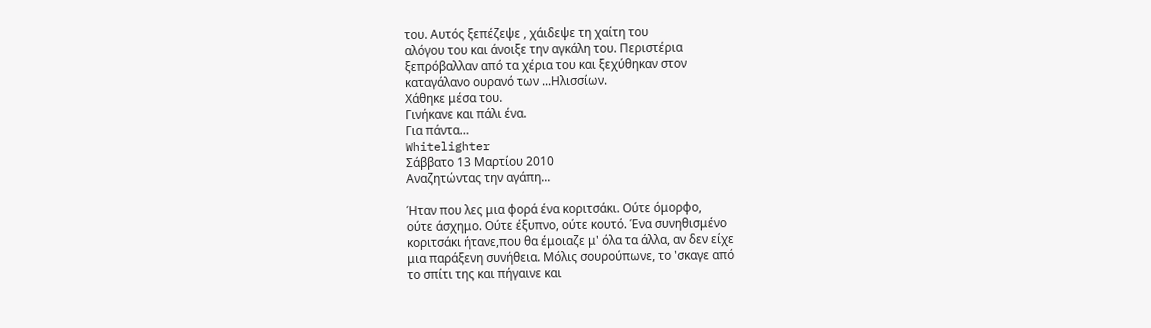του. Αυτός ξεπέζεψε , χάιδεψε τη χαίτη του
αλόγου του και άνοιξε την αγκάλη του. Περιστέρια
ξεπρόβαλλαν από τα χέρια του και ξεχύθηκαν στον
καταγάλανο ουρανό των ...Ηλισσίων.
Χάθηκε μέσα του.
Γινήκανε και πάλι ένα.
Για πάντα…
Whitelighter
Σάββατο 13 Μαρτίου 2010
Αναζητώντας την αγάπη...

Ήταν που λες μια φορά ένα κοριτσάκι. Ούτε όμορφο,
ούτε άσχημο. Ούτε έξυπνο, ούτε κουτό. Ένα συνηθισμένο
κοριτσάκι ήτανε,που θα έμοιαζε μ' όλα τα άλλα, αν δεν είχε
μια παράξενη συνήθεια. Μόλις σουρούπωνε, το 'σκαγε από
το σπίτι της και πήγαινε και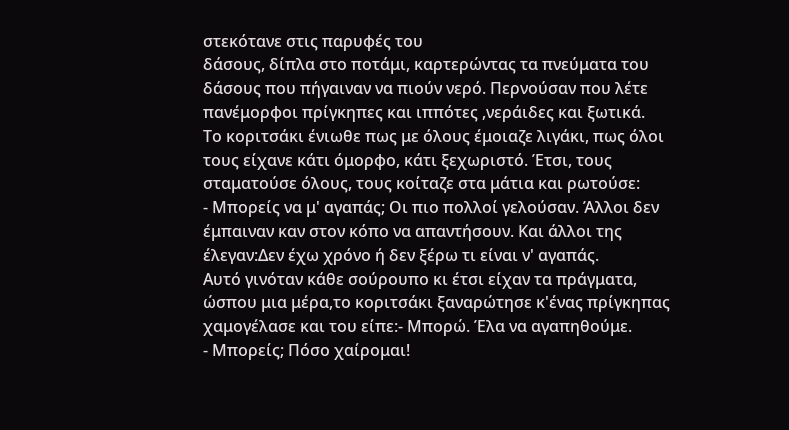στεκότανε στις παρυφές του
δάσους, δίπλα στο ποτάμι, καρτερώντας τα πνεύματα του
δάσους που πήγαιναν να πιούν νερό. Περνούσαν που λέτε
πανέμορφοι πρίγκηπες και ιππότες ,νεράιδες και ξωτικά.
Το κοριτσάκι ένιωθε πως με όλους έμοιαζε λιγάκι, πως όλοι
τους είχανε κάτι όμορφο, κάτι ξεχωριστό. Έτσι, τους
σταματούσε όλους, τους κοίταζε στα μάτια και ρωτούσε:
- Μπορείς να μ' αγαπάς; Οι πιο πολλοί γελούσαν. Άλλοι δεν
έμπαιναν καν στον κόπο να απαντήσουν. Και άλλοι της
έλεγαν:Δεν έχω χρόνο ή δεν ξέρω τι είναι ν' αγαπάς.
Αυτό γινόταν κάθε σούρουπο κι έτσι είχαν τα πράγματα,
ώσπου μια μέρα,το κοριτσάκι ξαναρώτησε κ'ένας πρίγκηπας
χαμογέλασε και του είπε:- Μπορώ. Έλα να αγαπηθούμε.
- Μπορείς; Πόσο χαίρομαι!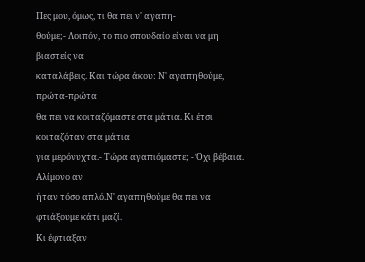Πες μου, όμως, τι θα πει ν' αγαπη-
θούμε;- Λοιπόν, το πιο σπουδαίο είναι να μη βιαστείς να
καταλάβεις. Και τώρα άκου: Ν' αγαπηθούμε, πρώτα-πρώτα
θα πει να κοιταζόμαστε στα μάτια. Κι έτσι κοιταζόταν στα μάτια
για μερόνυχτα.- Τώρα αγαπιόμαστε; - Όχι βέβαια. Αλίμονο αν
ήταν τόσο απλό.Ν' αγαπηθούμε θα πει να φτιάξουμε κάτι μαζί.
Κι έφτιαξαν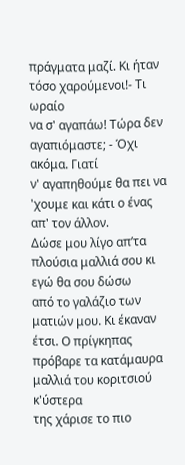πράγματα μαζί. Κι ήταν τόσο χαρούμενοι!- Τι ωραίο
να σ' αγαπάω! Τώρα δεν αγαπιόμαστε; - Όχι ακόμα. Γιατί
ν' αγαπηθούμε θα πει να 'χουμε και κάτι ο ένας απ' τον άλλον.
Δώσε μου λίγο απ’τα πλούσια μαλλιά σου κι εγώ θα σου δώσω
από το γαλάζιο των ματιών μου. Κι έκαναν έτσι. Ο πρίγκηπας
πρόβαρε τα κατάμαυρα μαλλιά του κοριτσιού κ'ύστερα
της χάρισε το πιο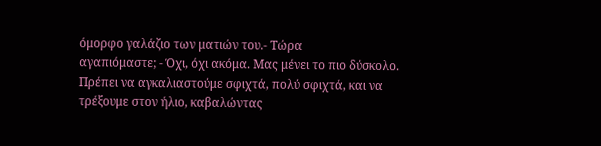όμορφο γαλάζιο των ματιών του.- Τώρα
αγαπιόμαστε; - Όχι, όχι ακόμα. Μας μένει το πιο δύσκολο.
Πρέπει να αγκαλιαστούμε σφιχτά, πολύ σφιχτά, και να
τρέξουμε στον ήλιο, καβαλώντας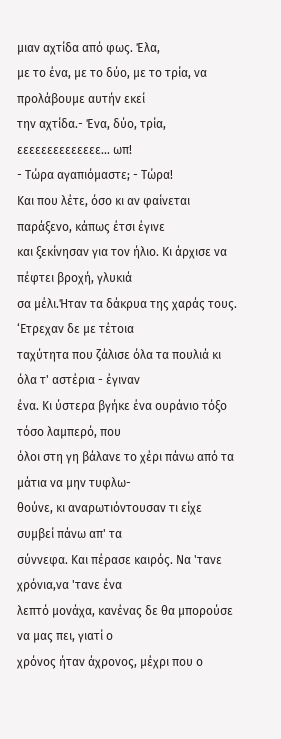μιαν αχτίδα από φως. Έλα,
με το ένα, με το δύο, με το τρία, να προλάβουμε αυτήν εκεί
την αχτίδα.- Ένα, δύο, τρία, εεεεεεεεεεεεεε... ωπ!
- Τώρα αγαπιόμαστε; - Τώρα!
Και που λέτε, όσο κι αν φαίνεται παράξενο, κάπως έτσι έγινε
και ξεκίνησαν για τον ήλιο. Κι άρχισε να πέφτει βροχή, γλυκιά
σα μέλι.Ήταν τα δάκρυα της χαράς τους. ‘Ετρεχαν δε με τέτοια
ταχύτητα που ζάλισε όλα τα πουλιά κι όλα τ' αστέρια - έγιναν
ένα. Κι ύστερα βγήκε ένα ουράνιο τόξο τόσο λαμπερό, που
όλοι στη γη βάλανε το χέρι πάνω από τα μάτια να μην τυφλω-
θούνε, κι αναρωτιόντουσαν τι είχε συμβεί πάνω απ' τα
σύννεφα. Και πέρασε καιρός. Να 'τανε χρόνια,να 'τανε ένα
λεπτό μονάχα, κανένας δε θα μπορούσε να μας πει, γιατί ο
χρόνος ήταν άχρονος, μέχρι που ο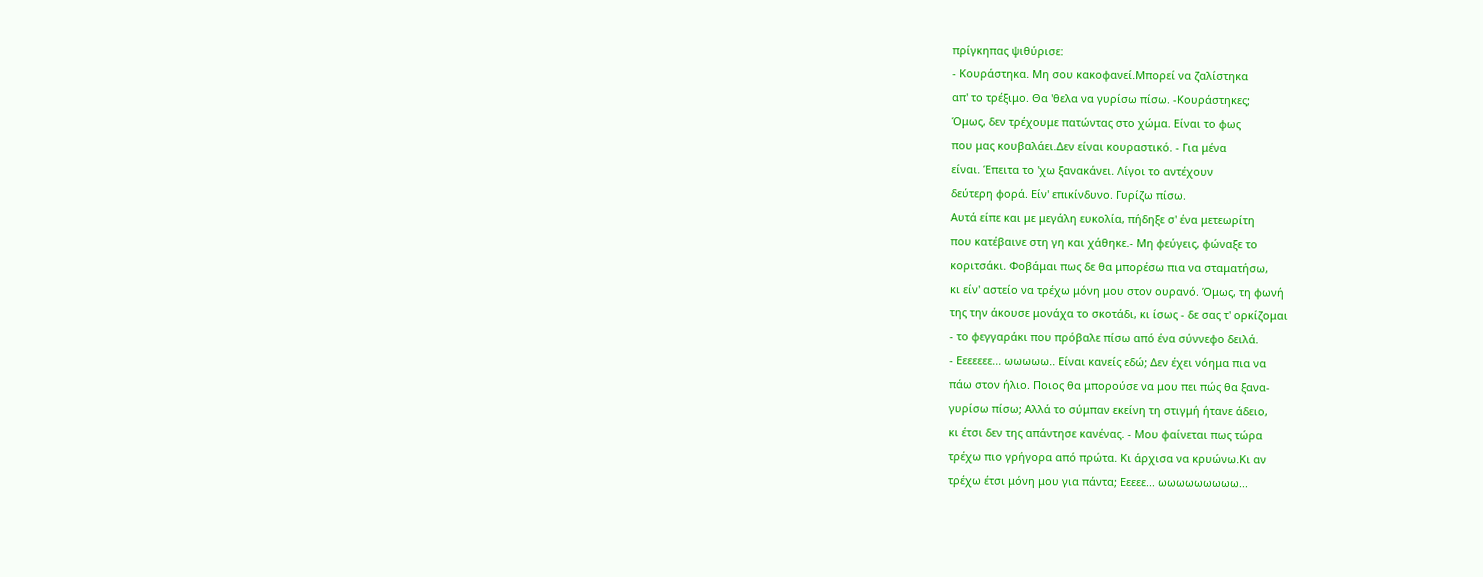πρίγκηπας ψιθύρισε:
- Κουράστηκα. Μη σου κακοφανεί.Μπορεί να ζαλίστηκα
απ' το τρέξιμο. Θα 'θελα να γυρίσω πίσω. -Κουράστηκες;
Όμως, δεν τρέχουμε πατώντας στο χώμα. Είναι το φως
που μας κουβαλάει.Δεν είναι κουραστικό. - Για μένα
είναι. Έπειτα το 'χω ξανακάνει. Λίγοι το αντέχουν
δεύτερη φορά. Είν' επικίνδυνο. Γυρίζω πίσω.
Αυτά είπε και με μεγάλη ευκολία, πήδηξε σ' ένα μετεωρίτη
που κατέβαινε στη γη και χάθηκε.- Μη φεύγεις, φώναξε το
κοριτσάκι. Φοβάμαι πως δε θα μπορέσω πια να σταματήσω,
κι είν' αστείο να τρέχω μόνη μου στον ουρανό. Όμως, τη φωνή
της την άκουσε μονάχα το σκοτάδι, κι ίσως - δε σας τ' ορκίζομαι
- το φεγγαράκι που πρόβαλε πίσω από ένα σύννεφο δειλά.
- Εεεεεεε... ωωωωω.. Είναι κανείς εδώ; Δεν έχει νόημα πια να
πάω στον ήλιο. Ποιος θα μπορούσε να μου πει πώς θα ξανα-
γυρίσω πίσω; Αλλά το σύμπαν εκείνη τη στιγμή ήτανε άδειο,
κι έτσι δεν της απάντησε κανένας. - Μου φαίνεται πως τώρα
τρέχω πιο γρήγορα από πρώτα. Κι άρχισα να κρυώνω.Κι αν
τρέχω έτσι μόνη μου για πάντα; Εεεεε... ωωωωωωωωω...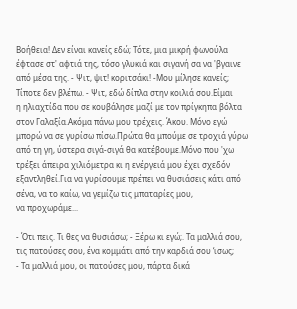Βοήθεια! Δεν είναι κανείς εδώ; Τότε, μια μικρή φωνούλα
έφτασε στ' αφτιά της, τόσο γλυκιά και σιγανή σα να 'βγαινε
από μέσα της. - Ψιτ, ψιτ! κοριτσάκι! -Μου μίλησε κανείς;
Τίποτε δεν βλέπω. - Ψιτ, εδώ δίπλα στην κοιλιά σου.Είμαι
η ηλιαχτίδα που σε κουβάλησε μαζί με τον πρίγκηπα βόλτα
στον Γαλαξία.Ακόμα πάνω μου τρέχεις. Άκου. Μόνο εγώ
μπορώ να σε γυρίσω πίσω.Πρώτα θα μπούμε σε τροχιά γύρω
από τη γη, ύστερα σιγά-σιγά θα κατέβουμε.Μόνο που 'χω
τρέξει άπειρα χιλιόμετρα κι η ενέργειά μου έχει σχεδόν
εξαντληθεί.Για να γυρίσουμε πρέπει να θυσιάσεις κάτι από
σένα, να το καίω, να γεμίζω τις μπαταρίες μου,
να προχωράμε...

- Ότι πεις. Τι θες να θυσιάσω; - Ξέρω κι εγώ;. Τα μαλλιά σου,
τις πατούσες σου, ένα κομμάτι από την καρδιά σου ‘ισως;
- Τα μαλλιά μου, οι πατούσες μου, πάρτα δικά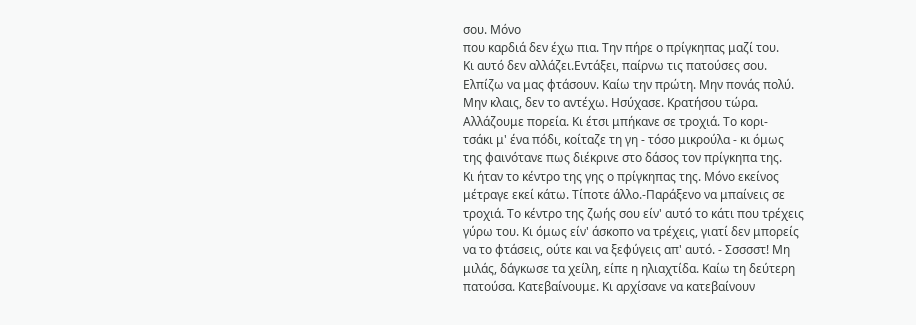σου. Μόνο
που καρδιά δεν έχω πια. Την πήρε ο πρίγκηπας μαζί του.
Κι αυτό δεν αλλάζει.Εντάξει, παίρνω τις πατούσες σου.
Ελπίζω να μας φτάσουν. Καίω την πρώτη. Μην πονάς πολύ.
Μην κλαις, δεν το αντέχω. Ησύχασε. Κρατήσου τώρα.
Αλλάζουμε πορεία. Κι έτσι μπήκανε σε τροχιά. Το κορι-
τσάκι μ' ένα πόδι, κοίταζε τη γη - τόσο μικρούλα - κι όμως
της φαινότανε πως διέκρινε στο δάσος τον πρίγκηπα της.
Κι ήταν το κέντρο της γης ο πρίγκηπας της. Μόνο εκείνος
μέτραγε εκεί κάτω. Τίποτε άλλο.-Παράξενο να μπαίνεις σε
τροχιά. Το κέντρο της ζωής σου είν' αυτό το κάτι που τρέχεις
γύρω του. Κι όμως είν' άσκοπο να τρέχεις, γιατί δεν μπορείς
να το φτάσεις, ούτε και να ξεφύγεις απ' αυτό. - Σσσσστ! Μη
μιλάς, δάγκωσε τα χείλη, είπε η ηλιαχτίδα. Καίω τη δεύτερη
πατούσα. Κατεβαίνουμε. Κι αρχίσανε να κατεβαίνουν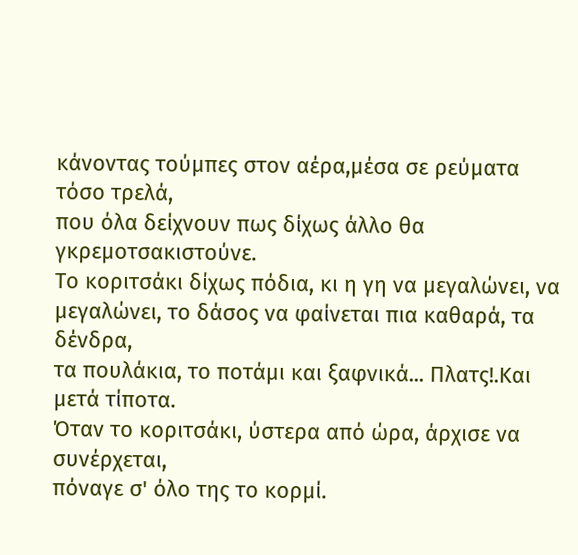κάνοντας τούμπες στον αέρα,μέσα σε ρεύματα τόσο τρελά,
που όλα δείχνουν πως δίχως άλλο θα γκρεμοτσακιστούνε.
Το κοριτσάκι δίχως πόδια, κι η γη να μεγαλώνει, να
μεγαλώνει, το δάσος να φαίνεται πια καθαρά, τα δένδρα,
τα πουλάκια, το ποτάμι και ξαφνικά... Πλατς!.Και μετά τίποτα.
Όταν το κοριτσάκι, ύστερα από ώρα, άρχισε να συνέρχεται,
πόναγε σ' όλο της το κορμί.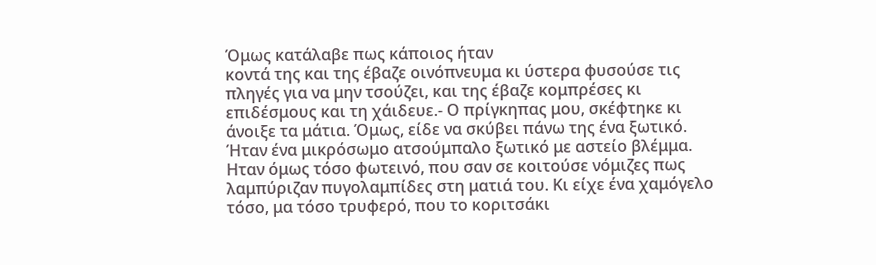Όμως κατάλαβε πως κάποιος ήταν
κοντά της και της έβαζε οινόπνευμα κι ύστερα φυσούσε τις
πληγές για να μην τσούζει, και της έβαζε κομπρέσες κι
επιδέσμους και τη χάιδευε.- Ο πρίγκηπας μου, σκέφτηκε κι
άνοιξε τα μάτια. Όμως, είδε να σκύβει πάνω της ένα ξωτικό.
Ήταν ένα μικρόσωμο ατσούμπαλο ξωτικό με αστείο βλέμμα.
Ηταν όμως τόσο φωτεινό, που σαν σε κοιτούσε νόμιζες πως
λαμπύριζαν πυγολαμπίδες στη ματιά του. Κι είχε ένα χαμόγελο
τόσο, μα τόσο τρυφερό, που το κοριτσάκι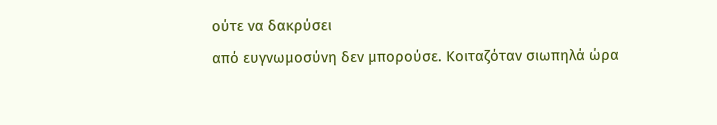ούτε να δακρύσει
από ευγνωμοσύνη δεν μπορούσε. Κοιταζόταν σιωπηλά ώρα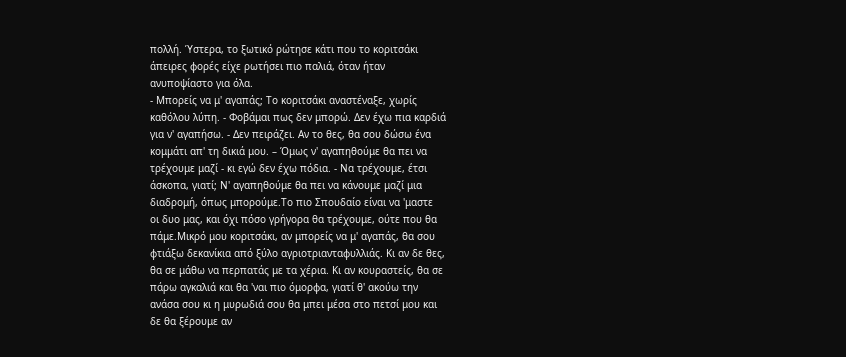πολλή. Ύστερα, το ξωτικό ρώτησε κάτι που το κοριτσάκι
άπειρες φορές είχε ρωτήσει πιο παλιά, όταν ήταν
ανυποψίαστο για όλα.
- Μπορείς να μ' αγαπάς; Το κοριτσάκι αναστέναξε, χωρίς
καθόλου λύπη. - Φοβάμαι πως δεν μπορώ. Δεν έχω πια καρδιά
για ν' αγαπήσω. - Δεν πειράζει. Αν το θες, θα σου δώσω ένα
κομμάτι απ' τη δικιά μου. – Όμως ν' αγαπηθούμε θα πει να
τρέχουμε μαζί - κι εγώ δεν έχω πόδια. - Να τρέχουμε, έτσι
άσκοπα, γιατί; Ν' αγαπηθούμε θα πει να κάνουμε μαζί μια
διαδρομή, όπως μπορούμε.Το πιο Σπουδαίο είναι να 'μαστε
οι δυο μας, και όχι πόσο γρήγορα θα τρέχουμε, ούτε που θα
πάμε.Μικρό μου κοριτσάκι, αν μπορείς να μ' αγαπάς, θα σου
φτιάξω δεκανίκια από ξύλο αγριοτριανταφυλλιάς. Κι αν δε θες,
θα σε μάθω να περπατάς με τα χέρια. Κι αν κουραστείς, θα σε
πάρω αγκαλιά και θα 'ναι πιο όμορφα, γιατί θ' ακούω την
ανάσα σου κι η μυρωδιά σου θα μπει μέσα στο πετσί μου και
δε θα ξέρουμε αν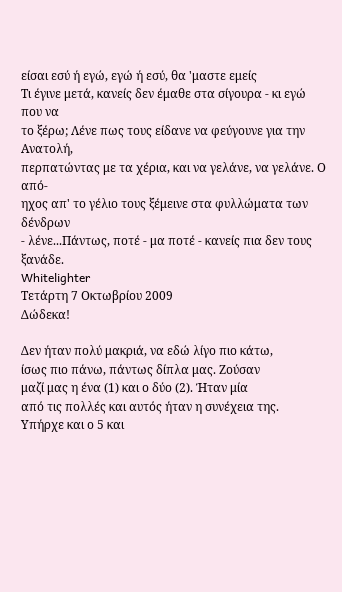είσαι εσύ ή εγώ, εγώ ή εσύ, θα 'μαστε εμείς
Τι έγινε μετά, κανείς δεν έμαθε στα σίγουρα - κι εγώ που να
το ξέρω; Λένε πως τους είδανε να φεύγουνε για την Ανατολή,
περπατώντας με τα χέρια, και να γελάνε, να γελάνε. Ο από-
ηχος απ' το γέλιο τους ξέμεινε στα φυλλώματα των δένδρων
- λένε...Πάντως, ποτέ - μα ποτέ - κανείς πια δεν τους ξανάδε.
Whitelighter
Τετάρτη 7 Οκτωβρίου 2009
Δώδεκα!

Δεν ήταν πολύ μακριά, να εδώ λίγο πιο κάτω,
ίσως πιο πάνω, πάντως δίπλα μας. Ζούσαν
μαζί μας η ένα (1) και ο δύο (2). Ήταν μία
από τις πολλές και αυτός ήταν η συνέχεια της.
Υπήρχε και ο 5 και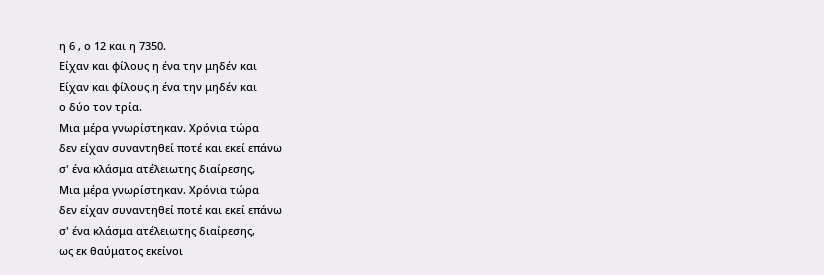η 6 , ο 12 και η 7350.
Είχαν και φίλους η ένα την μηδέν και
Είχαν και φίλους η ένα την μηδέν και
ο δύο τον τρία.
Μια μέρα γνωρίστηκαν. Χρόνια τώρα
δεν είχαν συναντηθεί ποτέ και εκεί επάνω
σ' ένα κλάσμα ατέλειωτης διαίρεσης,
Μια μέρα γνωρίστηκαν. Χρόνια τώρα
δεν είχαν συναντηθεί ποτέ και εκεί επάνω
σ' ένα κλάσμα ατέλειωτης διαίρεσης,
ως εκ θαύματος εκείνοι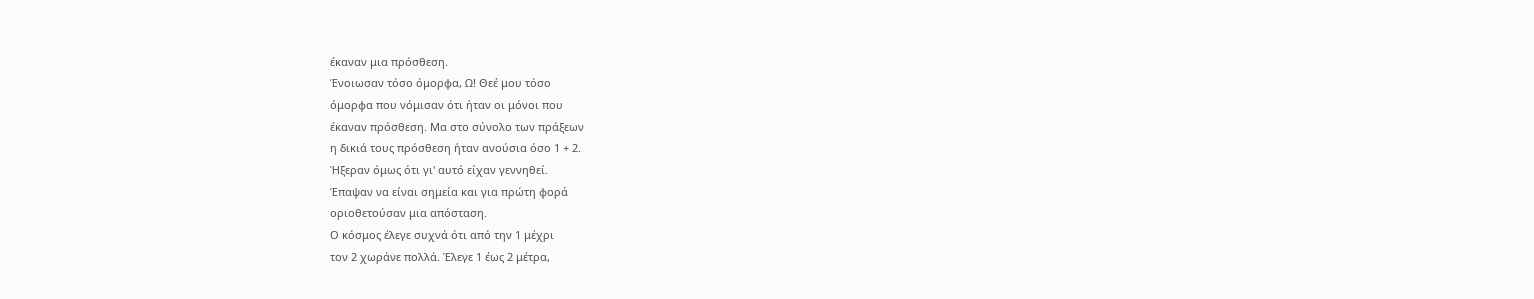έκαναν μια πρόσθεση.
Ένοιωσαν τόσο όμορφα, Ω! Θεέ μου τόσο
όμορφα που νόμισαν ότι ήταν οι μόνοι που
έκαναν πρόσθεση. Μα στο σύνολο των πράξεων
η δικιά τους πρόσθεση ήταν ανούσια όσο 1 + 2.
Ήξεραν όμως ότι γι' αυτό είχαν γεννηθεί.
Έπαψαν να είναι σημεία και για πρώτη φορά
οριοθετούσαν μια απόσταση.
Ο κόσμος έλεγε συχνά ότι από την 1 μέχρι
τον 2 χωράνε πολλά. Έλεγε 1 έως 2 μέτρα,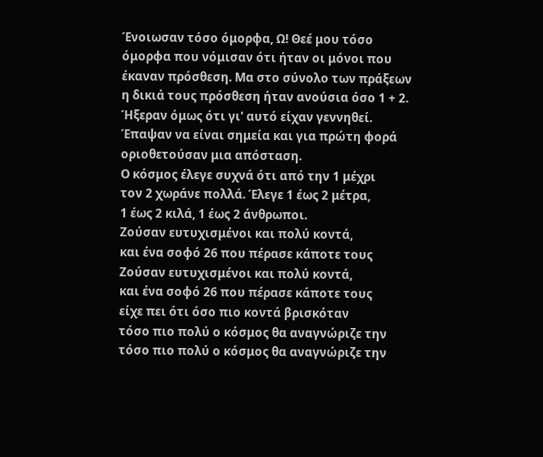Ένοιωσαν τόσο όμορφα, Ω! Θεέ μου τόσο
όμορφα που νόμισαν ότι ήταν οι μόνοι που
έκαναν πρόσθεση. Μα στο σύνολο των πράξεων
η δικιά τους πρόσθεση ήταν ανούσια όσο 1 + 2.
Ήξεραν όμως ότι γι' αυτό είχαν γεννηθεί.
Έπαψαν να είναι σημεία και για πρώτη φορά
οριοθετούσαν μια απόσταση.
Ο κόσμος έλεγε συχνά ότι από την 1 μέχρι
τον 2 χωράνε πολλά. Έλεγε 1 έως 2 μέτρα,
1 έως 2 κιλά, 1 έως 2 άνθρωποι.
Ζούσαν ευτυχισμένοι και πολύ κοντά,
και ένα σοφό 26 που πέρασε κάποτε τους
Ζούσαν ευτυχισμένοι και πολύ κοντά,
και ένα σοφό 26 που πέρασε κάποτε τους
είχε πει ότι όσο πιο κοντά βρισκόταν
τόσο πιο πολύ ο κόσμος θα αναγνώριζε την
τόσο πιο πολύ ο κόσμος θα αναγνώριζε την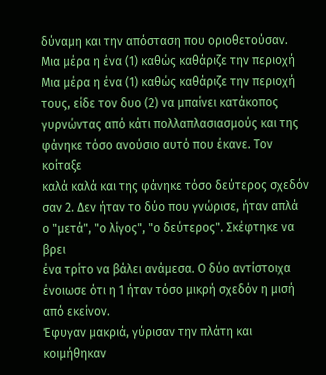δύναμη και την απόσταση που οριοθετούσαν.
Μια μέρα η ένα (1) καθώς καθάριζε την περιοχή
Μια μέρα η ένα (1) καθώς καθάριζε την περιοχή
τους, είδε τον δυο (2) να μπαίνει κατάκοπος
γυρνώντας από κάτι πολλαπλασιασμούς και της
φάνηκε τόσο ανούσιο αυτό που έκανε. Τον κοίταξε
καλά καλά και της φάνηκε τόσο δεύτερος σχεδόν
σαν 2. Δεν ήταν το δύο που γνώρισε, ήταν απλά
ο "μετά", "ο λίγος", "ο δεύτερος". Σκέφτηκε να βρει
ένα τρίτο να βάλει ανάμεσα. Ο δύο αντίστοιχα
ένοιωσε ότι η 1 ήταν τόσο μικρή σχεδόν η μισή
από εκείνον.
Έφυγαν μακριά, γύρισαν την πλάτη και κοιμήθηκαν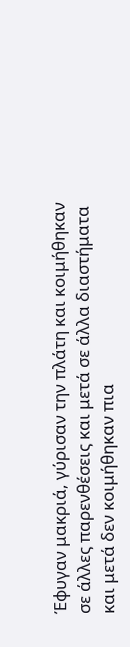Έφυγαν μακριά, γύρισαν την πλάτη και κοιμήθηκαν
σε άλλες παρενθέσεις και μετά σε άλλα διαστήματα
και μετά δεν κοιμήθηκαν πια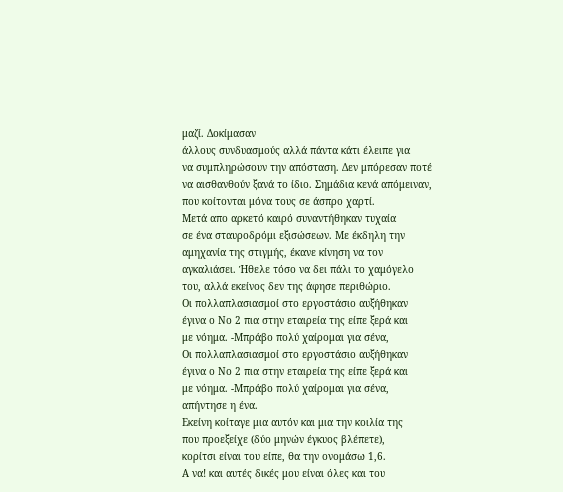μαζί. Δοκίμασαν
άλλους συνδυασμούς αλλά πάντα κάτι έλειπε για
να συμπληρώσουν την απόσταση. Δεν μπόρεσαν ποτέ
να αισθανθούν ξανά το ίδιο. Σημάδια κενά απόμειναν,
που κοίτονται μόνα τους σε άσπρο χαρτί.
Μετά απο αρκετό καιρό συναντήθηκαν τυχαία
σε ένα σταυροδρόμι εξισώσεων. Με έκδηλη την
αμηχανία της στιγμής, έκανε κίνηση να τον
αγκαλιάσει. Ήθελε τόσο να δει πάλι το χαμόγελο
του, αλλά εκείνος δεν της άφησε περιθώριο.
Οι πολλαπλασιασμοί στο εργοστάσιο αυξήθηκαν
έγινα ο Νο 2 πια στην εταιρεία της είπε ξερά και
με νόημα. -Μπράβο πολύ χαίρομαι για σένα,
Οι πολλαπλασιασμοί στο εργοστάσιο αυξήθηκαν
έγινα ο Νο 2 πια στην εταιρεία της είπε ξερά και
με νόημα. -Μπράβο πολύ χαίρομαι για σένα,
απήντησε η ένα.
Εκείνη κοίταγε μια αυτόν και μια την κοιλία της
που προεξείχε (δύο μηνών έγκυος βλέπετε),
κορίτσι είναι του είπε, θα την ονομάσω 1,6.
Α να! και αυτές δικές μου είναι όλες και του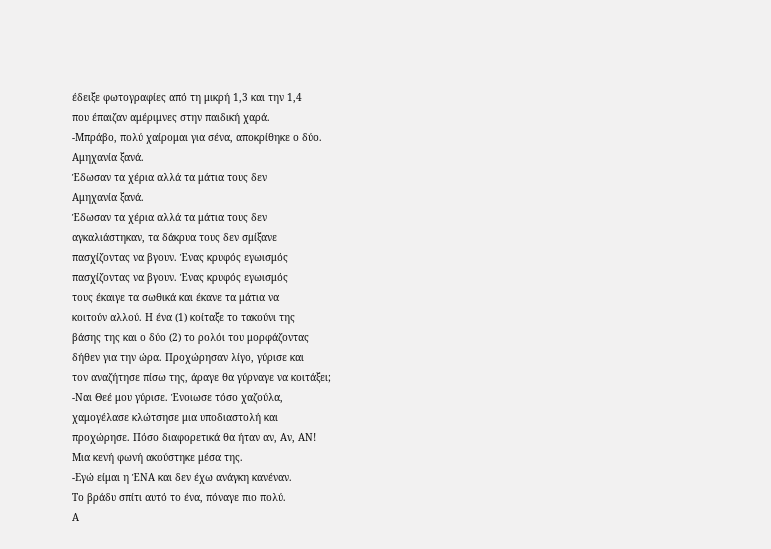έδειξε φωτογραφίες από τη μικρή 1,3 και την 1,4
που έπαιζαν αμέριμνες στην παιδική χαρά.
-Μπράβο, πολύ χαίρομαι για σένα, αποκρίθηκε ο δύο.
Αμηχανία ξανά.
Έδωσαν τα χέρια αλλά τα μάτια τους δεν
Αμηχανία ξανά.
Έδωσαν τα χέρια αλλά τα μάτια τους δεν
αγκαλιάστηκαν, τα δάκρυα τους δεν σμίξανε
πασχίζοντας να βγουν. Ένας κρυφός εγωισμός
πασχίζοντας να βγουν. Ένας κρυφός εγωισμός
τους έκαιγε τα σωθικά και έκανε τα μάτια να
κοιτούν αλλού. Η ένα (1) κοίταξε το τακούνι της
βάσης της και ο δύο (2) το ρολόι του μορφάζοντας
δήθεν για την ώρα. Προχώρησαν λίγο, γύρισε και
τον αναζήτησε πίσω της, άραγε θα γύρναγε να κοιτάξει;
-Ναι Θεέ μου γύρισε. Ένοιωσε τόσο χαζούλα,
χαμογέλασε κλώτσησε μια υποδιαστολή και
προχώρησε. Πόσο διαφορετικά θα ήταν αν, Αν, ΑΝ!
Μια κενή φωνή ακούστηκε μέσα της.
-Εγώ είμαι η ΈΝΑ και δεν έχω ανάγκη κανέναν.
Το βράδυ σπίτι αυτό το ένα, πόναγε πιο πολύ.
Α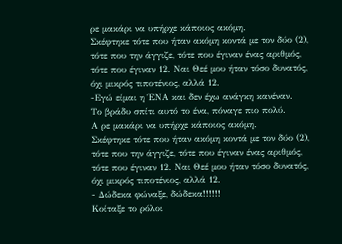ρε μακάρι να υπήρχε κάποιος ακόμη.
Σκέφτηκε τότε που ήταν ακόμη κοντά με τον δύο (2),
τότε που την άγγιζε, τότε που έγιναν ένας αριθμός,
τότε που έγιναν 12. Ναι Θεέ μου ήταν τόσο δυνατός,
όχι μικρός τιποτένιος, αλλά 12.
-Εγώ είμαι η ΈΝΑ και δεν έχω ανάγκη κανέναν.
Το βράδυ σπίτι αυτό το ένα, πόναγε πιο πολύ.
Α ρε μακάρι να υπήρχε κάποιος ακόμη.
Σκέφτηκε τότε που ήταν ακόμη κοντά με τον δύο (2),
τότε που την άγγιζε, τότε που έγιναν ένας αριθμός,
τότε που έγιναν 12. Ναι Θεέ μου ήταν τόσο δυνατός,
όχι μικρός τιποτένιος, αλλά 12.
- Δώδεκα φώναξε, δώδεκα!!!!!!
Κοίταξε το ρόλοι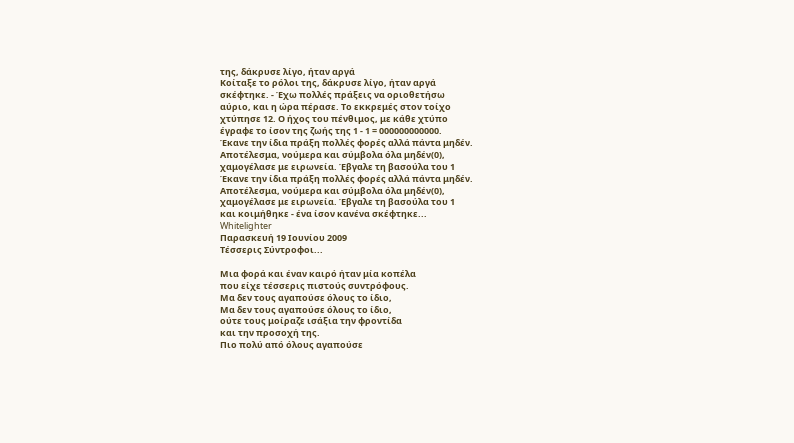της, δάκρυσε λίγο, ήταν αργά
Κοίταξε το ρόλοι της, δάκρυσε λίγο, ήταν αργά
σκέφτηκε. - Έχω πολλές πράξεις να οριοθετήσω
αύριο, και η ώρα πέρασε. Το εκκρεμές στον τοίχο
χτύπησε 12. Ο ήχος του πένθιμος, με κάθε χτύπο
έγραφε το ίσον της ζωής της 1 - 1 = 000000000000.
Έκανε την ίδια πράξη πολλές φορές αλλά πάντα μηδέν.
Αποτέλεσμα, νούμερα και σύμβολα όλα μηδέν(0),
χαμογέλασε με ειρωνεία. Έβγαλε τη βασούλα του 1
Έκανε την ίδια πράξη πολλές φορές αλλά πάντα μηδέν.
Αποτέλεσμα, νούμερα και σύμβολα όλα μηδέν(0),
χαμογέλασε με ειρωνεία. Έβγαλε τη βασούλα του 1
και κοιμήθηκε - ένα ίσον κανένα σκέφτηκε...
Whitelighter
Παρασκευή 19 Ιουνίου 2009
Τέσσερις Σύντροφοι...

Μια φορά και έναν καιρό ήταν μία κοπέλα
που είχε τέσσερις πιστούς συντρόφους.
Μα δεν τους αγαπούσε όλους το ίδιο,
Μα δεν τους αγαπούσε όλους το ίδιο,
ούτε τους μοίραζε ισάξια την φροντίδα
και την προσοχή της.
Πιο πολύ από όλους αγαπούσε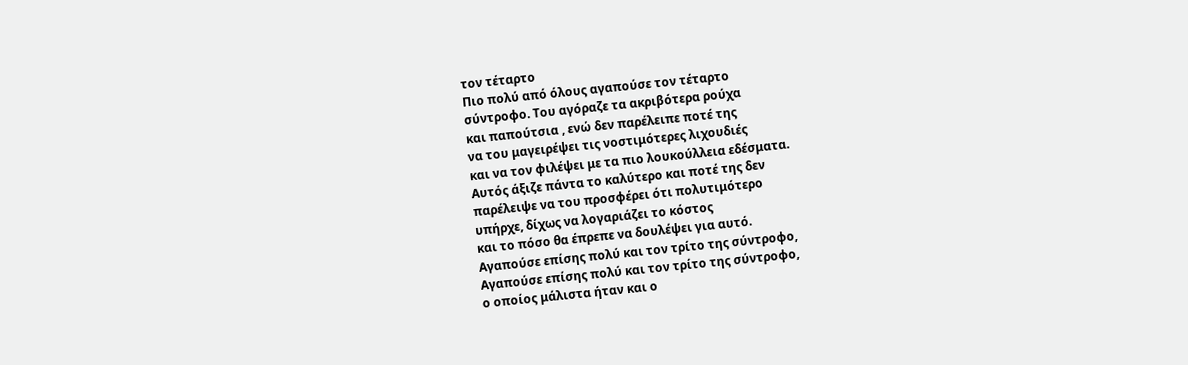τον τέταρτο
Πιο πολύ από όλους αγαπούσε τον τέταρτο
σύντροφο. Του αγόραζε τα ακριβότερα ρούχα
και παπούτσια , ενώ δεν παρέλειπε ποτέ της
να του μαγειρέψει τις νοστιμότερες λιχουδιές
και να τον φιλέψει με τα πιο λουκούλλεια εδέσματα.
Αυτός άξιζε πάντα το καλύτερο και ποτέ της δεν
παρέλειψε να του προσφέρει ότι πολυτιμότερο
υπήρχε, δίχως να λογαριάζει το κόστος
και το πόσο θα έπρεπε να δουλέψει για αυτό.
Αγαπούσε επίσης πολύ και τον τρίτο της σύντροφο,
Αγαπούσε επίσης πολύ και τον τρίτο της σύντροφο,
ο οποίος μάλιστα ήταν και ο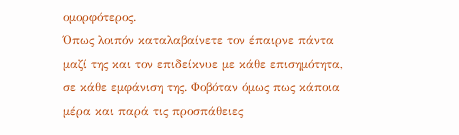ομορφότερος.
Όπως λοιπόν καταλαβαίνετε τον έπαιρνε πάντα
μαζί της και τον επιδείκνυε με κάθε επισημότητα,
σε κάθε εμφάνιση της. Φοβόταν όμως πως κάποια
μέρα και παρά τις προσπάθειες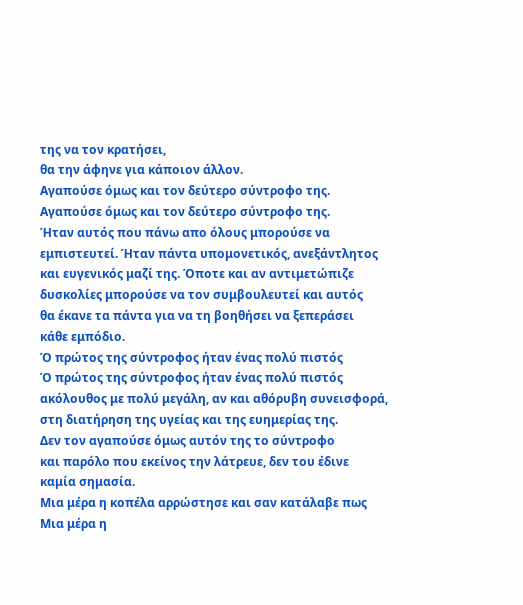της να τον κρατήσει,
θα την άφηνε για κάποιον άλλον.
Αγαπούσε όμως και τον δεύτερο σύντροφο της.
Αγαπούσε όμως και τον δεύτερο σύντροφο της.
Ήταν αυτός που πάνω απο όλους μπορούσε να
εμπιστευτεί. Ήταν πάντα υπομονετικός, ανεξάντλητος
και ευγενικός μαζί της. Όποτε και αν αντιμετώπιζε
δυσκολίες μπορούσε να τον συμβουλευτεί και αυτός
θα έκανε τα πάντα για να τη βοηθήσει να ξεπεράσει
κάθε εμπόδιο.
Ό πρώτος της σύντροφος ήταν ένας πολύ πιστός
Ό πρώτος της σύντροφος ήταν ένας πολύ πιστός
ακόλουθος με πολύ μεγάλη, αν και αθόρυβη συνεισφορά,
στη διατήρηση της υγείας και της ευημερίας της.
Δεν τον αγαπούσε όμως αυτόν της το σύντροφο
και παρόλο που εκείνος την λάτρευε, δεν του έδινε
καμία σημασία.
Μια μέρα η κοπέλα αρρώστησε και σαν κατάλαβε πως
Μια μέρα η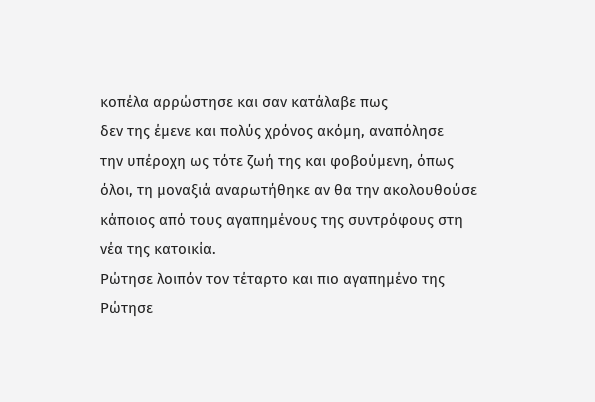κοπέλα αρρώστησε και σαν κατάλαβε πως
δεν της έμενε και πολύς χρόνος ακόμη, αναπόλησε
την υπέροχη ως τότε ζωή της και φοβούμενη, όπως
όλοι, τη μοναξιά αναρωτήθηκε αν θα την ακολουθούσε
κάποιος από τους αγαπημένους της συντρόφους στη
νέα της κατοικία.
Ρώτησε λοιπόν τον τέταρτο και πιο αγαπημένο της
Ρώτησε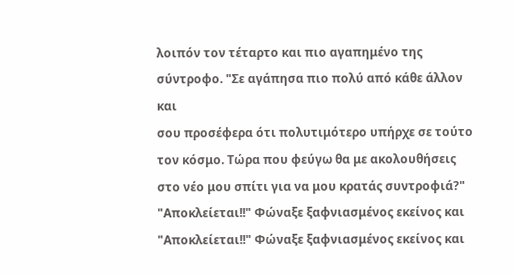λοιπόν τον τέταρτο και πιο αγαπημένο της
σύντροφο. "Σε αγάπησα πιο πολύ από κάθε άλλον και
σου προσέφερα ότι πολυτιμότερο υπήρχε σε τούτο
τον κόσμο. Τώρα που φεύγω θα με ακολουθήσεις
στο νέο μου σπίτι για να μου κρατάς συντροφιά?"
"Αποκλείεται!!" Φώναξε ξαφνιασμένος εκείνος και
"Αποκλείεται!!" Φώναξε ξαφνιασμένος εκείνος και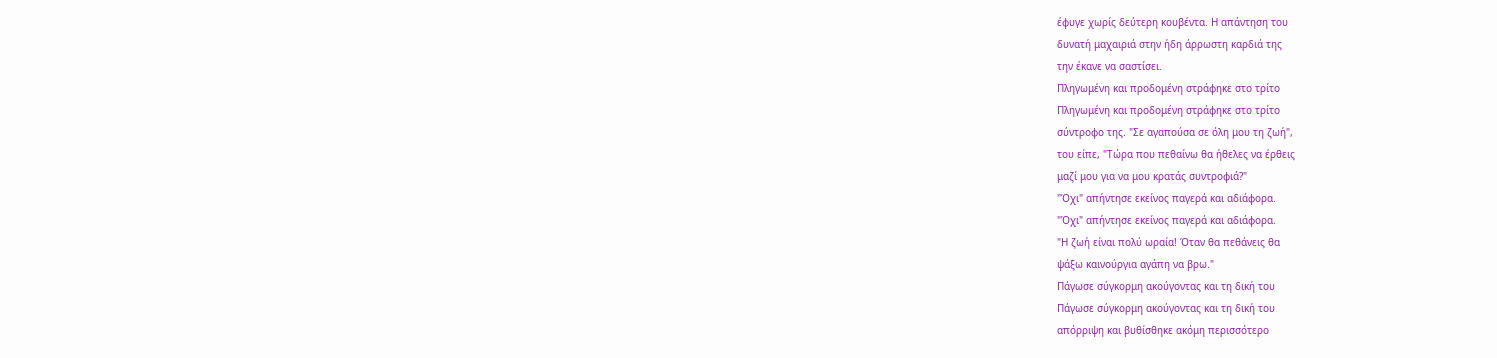έφυγε χωρίς δεύτερη κουβέντα. Η απάντηση του
δυνατή μαχαιριά στην ήδη άρρωστη καρδιά της
την έκανε να σαστίσει.
Πληγωμένη και προδομένη στράφηκε στο τρίτο
Πληγωμένη και προδομένη στράφηκε στο τρίτο
σύντροφο της. "Σε αγαπούσα σε όλη μου τη ζωή",
του είπε, "Τώρα που πεθαίνω θα ήθελες να έρθεις
μαζί μου για να μου κρατάς συντροφιά?"
"Όχι" απήντησε εκείνος παγερά και αδιάφορα.
"Όχι" απήντησε εκείνος παγερά και αδιάφορα.
"Η ζωή είναι πολύ ωραία! Όταν θα πεθάνεις θα
ψάξω καινούργια αγάπη να βρω."
Πάγωσε σύγκορμη ακούγοντας και τη δική του
Πάγωσε σύγκορμη ακούγοντας και τη δική του
απόρριψη και βυθίσθηκε ακόμη περισσότερο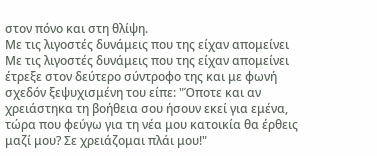στον πόνο και στη θλίψη.
Με τις λιγοστές δυνάμεις που της είχαν απομείνει
Με τις λιγοστές δυνάμεις που της είχαν απομείνει
έτρεξε στον δεύτερο σύντροφο της και με φωνή
σχεδόν ξεψυχισμένη του είπε: "Όποτε και αν
χρειάστηκα τη βοήθεια σου ήσουν εκεί για εμένα,
τώρα που φεύγω για τη νέα μου κατοικία θα έρθεις
μαζί μου? Σε χρειάζομαι πλάι μου!"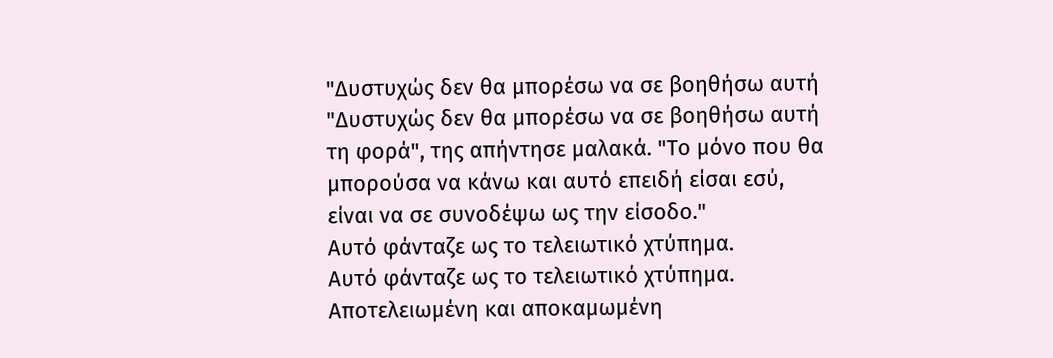"Δυστυχώς δεν θα μπορέσω να σε βοηθήσω αυτή
"Δυστυχώς δεν θα μπορέσω να σε βοηθήσω αυτή
τη φορά", της απήντησε μαλακά. "Το μόνο που θα
μπορούσα να κάνω και αυτό επειδή είσαι εσύ,
είναι να σε συνοδέψω ως την είσοδο."
Αυτό φάνταζε ως το τελειωτικό χτύπημα.
Αυτό φάνταζε ως το τελειωτικό χτύπημα.
Αποτελειωμένη και αποκαμωμένη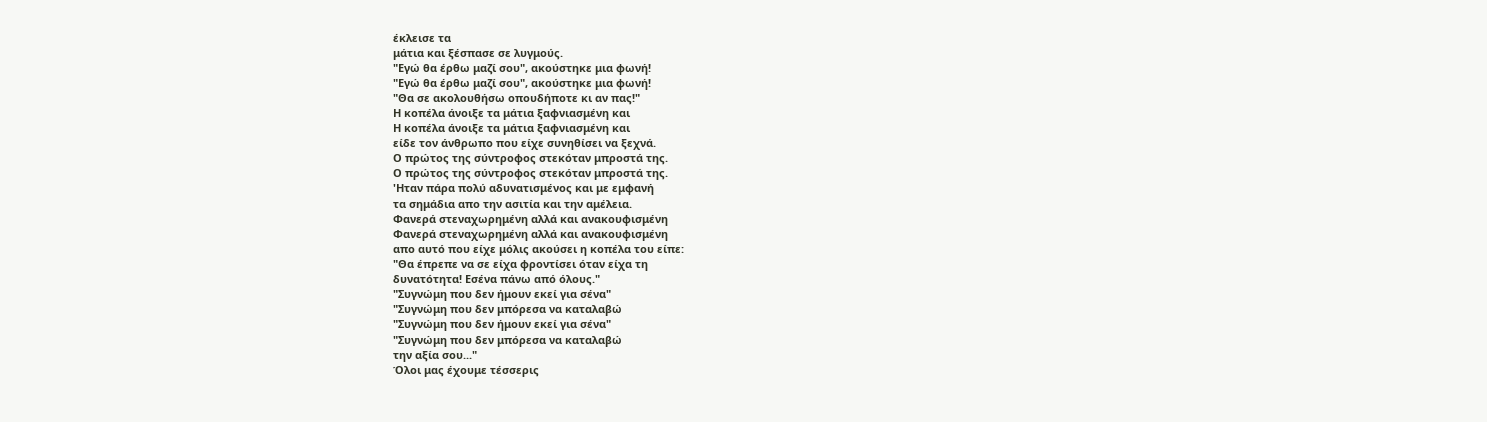έκλεισε τα
μάτια και ξέσπασε σε λυγμούς.
"Εγώ θα έρθω μαζί σου", ακούστηκε μια φωνή!
"Εγώ θα έρθω μαζί σου", ακούστηκε μια φωνή!
"Θα σε ακολουθήσω οπουδήποτε κι αν πας!"
Η κοπέλα άνοιξε τα μάτια ξαφνιασμένη και
Η κοπέλα άνοιξε τα μάτια ξαφνιασμένη και
είδε τον άνθρωπο που είχε συνηθίσει να ξεχνά.
Ο πρώτος της σύντροφος στεκόταν μπροστά της.
Ο πρώτος της σύντροφος στεκόταν μπροστά της.
'Ηταν πάρα πολύ αδυνατισμένος και με εμφανή
τα σημάδια απο την ασιτία και την αμέλεια.
Φανερά στεναχωρημένη αλλά και ανακουφισμένη
Φανερά στεναχωρημένη αλλά και ανακουφισμένη
απο αυτό που είχε μόλις ακούσει η κοπέλα του είπε:
"Θα έπρεπε να σε είχα φροντίσει όταν είχα τη
δυνατότητα! Εσένα πάνω από όλους."
"Συγνώμη που δεν ήμουν εκεί για σένα"
"Συγνώμη που δεν μπόρεσα να καταλαβώ
"Συγνώμη που δεν ήμουν εκεί για σένα"
"Συγνώμη που δεν μπόρεσα να καταλαβώ
την αξία σου..."
Όλοι μας έχουμε τέσσερις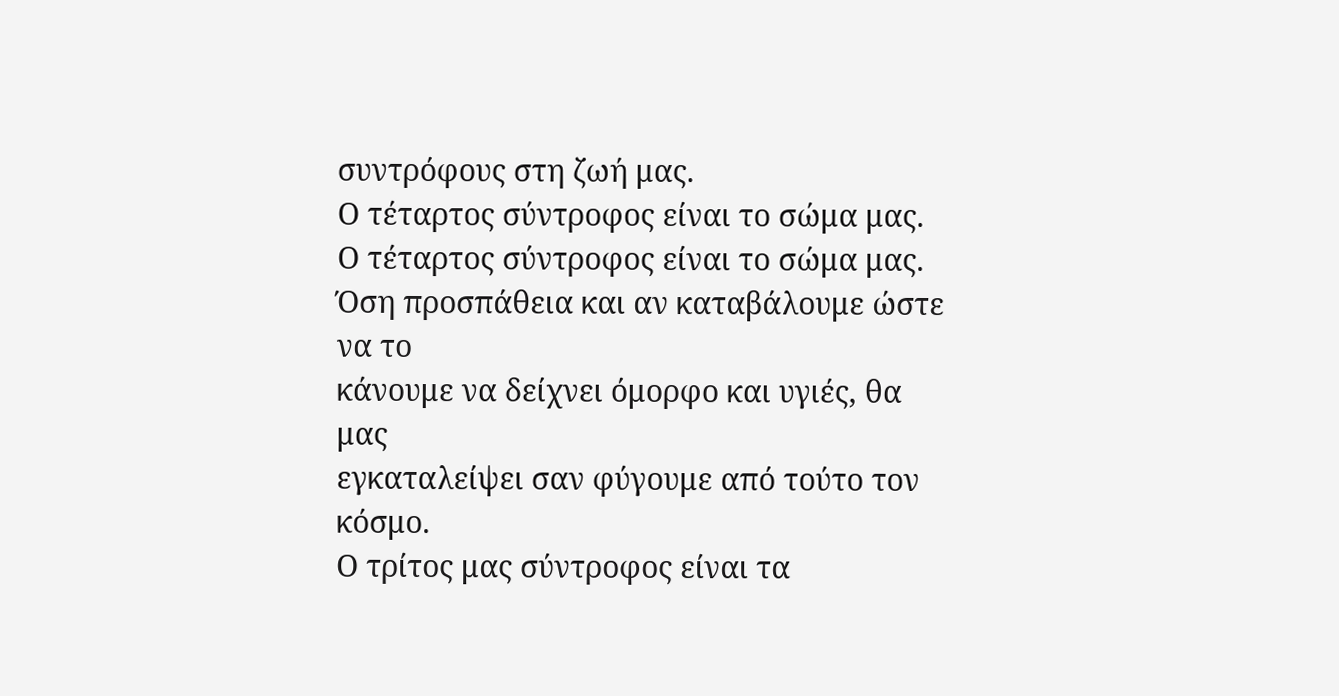συντρόφους στη ζωή μας.
Ο τέταρτος σύντροφος είναι το σώμα μας.
Ο τέταρτος σύντροφος είναι το σώμα μας.
Όση προσπάθεια και αν καταβάλουμε ώστε να το
κάνουμε να δείχνει όμορφο και υγιές, θα μας
εγκαταλείψει σαν φύγουμε από τούτο τον κόσμο.
Ο τρίτος μας σύντροφος είναι τα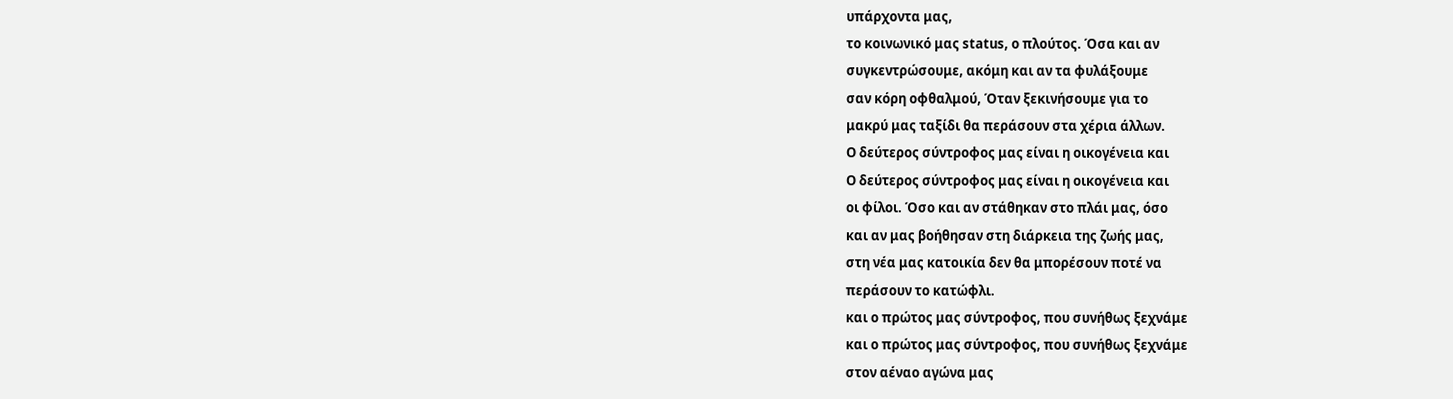υπάρχοντα μας,
το κοινωνικό μας status, ο πλούτος. Όσα και αν
συγκεντρώσουμε, ακόμη και αν τα φυλάξουμε
σαν κόρη οφθαλμού, Όταν ξεκινήσουμε για το
μακρύ μας ταξίδι θα περάσουν στα χέρια άλλων.
Ο δεύτερος σύντροφος μας είναι η οικογένεια και
Ο δεύτερος σύντροφος μας είναι η οικογένεια και
οι φίλοι. Όσο και αν στάθηκαν στο πλάι μας, όσο
και αν μας βοήθησαν στη διάρκεια της ζωής μας,
στη νέα μας κατοικία δεν θα μπορέσουν ποτέ να
περάσουν το κατώφλι.
και ο πρώτος μας σύντροφος, που συνήθως ξεχνάμε
και ο πρώτος μας σύντροφος, που συνήθως ξεχνάμε
στον αέναο αγώνα μας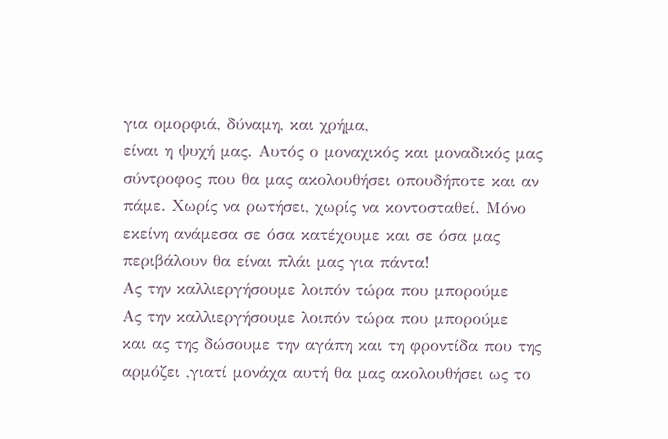για ομορφιά, δύναμη, και χρήμα,
είναι η ψυχή μας. Αυτός ο μοναχικός και μοναδικός μας
σύντροφος που θα μας ακολουθήσει οπουδήποτε και αν
πάμε. Χωρίς να ρωτήσει, χωρίς να κοντοσταθεί. Μόνο
εκείνη ανάμεσα σε όσα κατέχουμε και σε όσα μας
περιβάλουν θα είναι πλάι μας για πάντα!
Ας την καλλιεργήσουμε λοιπόν τώρα που μπορούμε
Ας την καλλιεργήσουμε λοιπόν τώρα που μπορούμε
και ας της δώσουμε την αγάπη και τη φροντίδα που της
αρμόζει ,γιατί μονάχα αυτή θα μας ακολουθήσει ως το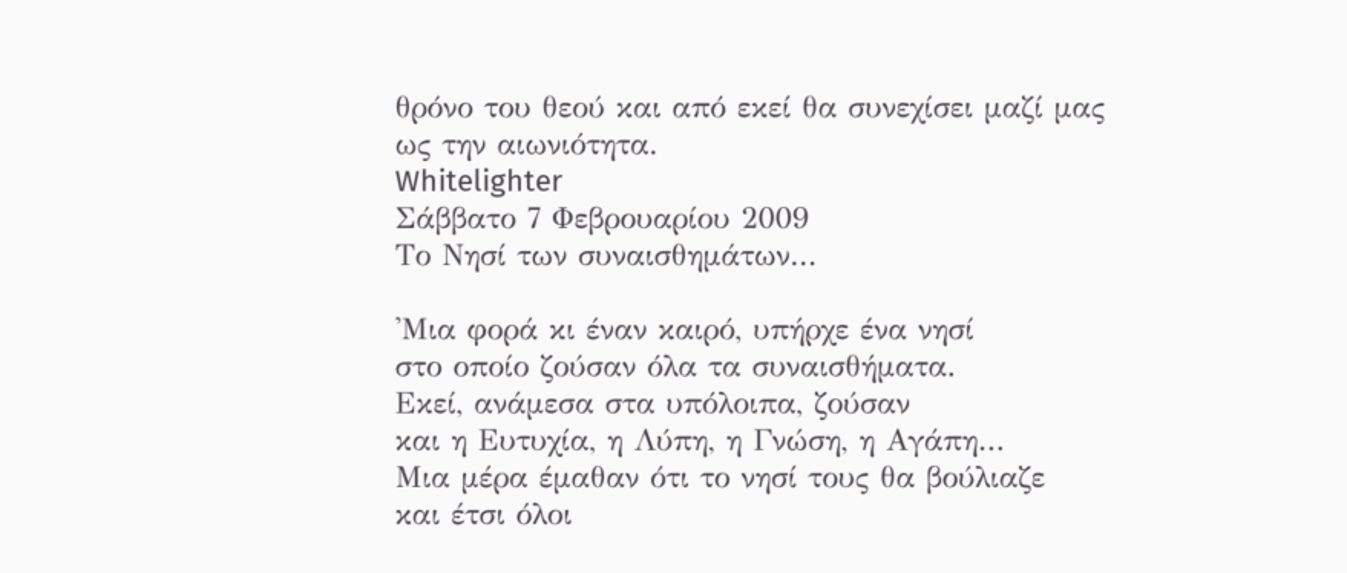θρόνο του θεού και από εκεί θα συνεχίσει μαζί μας
ως την αιωνιότητα.
Whitelighter
Σάββατο 7 Φεβρουαρίου 2009
Το Νησί των συναισθημάτων...

'Μια φορά κι έναν καιρό, υπήρχε ένα νησί
στο οποίο ζούσαν όλα τα συναισθήματα.
Εκεί, ανάμεσα στα υπόλοιπα, ζούσαν
και η Ευτυχία, η Λύπη, η Γνώση, η Αγάπη...
Μια μέρα έμαθαν ότι το νησί τους θα βούλιαζε
και έτσι όλοι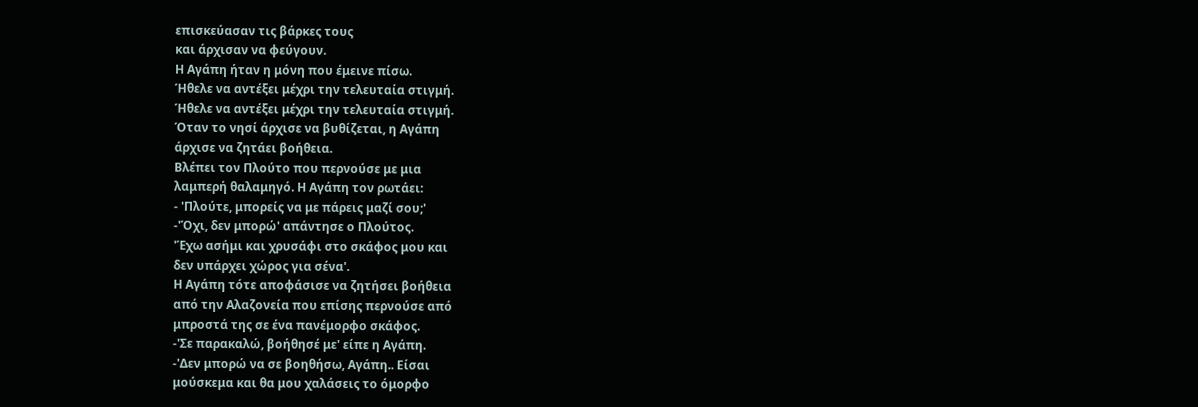επισκεύασαν τις βάρκες τους
και άρχισαν να φεύγουν.
Η Αγάπη ήταν η μόνη που έμεινε πίσω.
Ήθελε να αντέξει μέχρι την τελευταία στιγμή.
Ήθελε να αντέξει μέχρι την τελευταία στιγμή.
Όταν το νησί άρχισε να βυθίζεται, η Αγάπη
άρχισε να ζητάει βοήθεια.
Βλέπει τον Πλούτο που περνούσε με μια
λαμπερή θαλαμηγό. Η Αγάπη τον ρωτάει:
- 'Πλούτε, μπορείς να με πάρεις μαζί σου;'
-'Όχι, δεν μπορώ' απάντησε ο Πλούτος.
'Έχω ασήμι και χρυσάφι στο σκάφος μου και
δεν υπάρχει χώρος για σένα'.
Η Αγάπη τότε αποφάσισε να ζητήσει βοήθεια
από την Αλαζονεία που επίσης περνούσε από
μπροστά της σε ένα πανέμορφο σκάφος.
-'Σε παρακαλώ, βοήθησέ με' είπε η Αγάπη.
-'Δεν μπορώ να σε βοηθήσω, Αγάπη.. Είσαι
μούσκεμα και θα μου χαλάσεις το όμορφο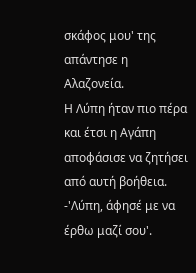σκάφος μου' της απάντησε η Αλαζονεία.
H Λύπη ήταν πιο πέρα και έτσι η Αγάπη
αποφάσισε να ζητήσει από αυτή βοήθεια.
-'Λύπη, άφησέ με να έρθω μαζί σου'.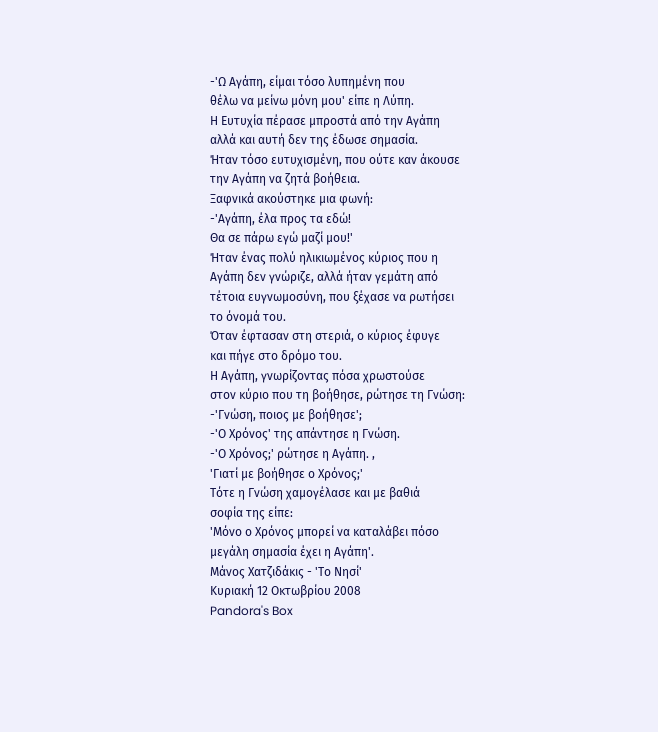-'Ω Αγάπη, είμαι τόσο λυπημένη που
θέλω να μείνω μόνη μου' είπε η Λύπη.
Η Ευτυχία πέρασε μπροστά από την Αγάπη
αλλά και αυτή δεν της έδωσε σημασία.
Ήταν τόσο ευτυχισμένη, που ούτε καν άκουσε
την Αγάπη να ζητά βοήθεια.
Ξαφνικά ακούστηκε μια φωνή:
-'Αγάπη, έλα προς τα εδώ!
Θα σε πάρω εγώ μαζί μου!'
Ήταν ένας πολύ ηλικιωμένος κύριος που η
Αγάπη δεν γνώριζε, αλλά ήταν γεμάτη από
τέτοια ευγνωμοσύνη, που ξέχασε να ρωτήσει
το όνομά του.
Όταν έφτασαν στη στεριά, ο κύριος έφυγε
και πήγε στο δρόμο του.
Η Αγάπη, γνωρίζοντας πόσα χρωστούσε
στον κύριο που τη βοήθησε, ρώτησε τη Γνώση:
-'Γνώση, ποιος με βοήθησε';
-'Ο Χρόνος' της απάντησε η Γνώση.
-'Ο Χρόνος;' ρώτησε η Αγάπη. ,
'Γιατί με βοήθησε ο Χρόνος;'
Τότε η Γνώση χαμογέλασε και με βαθιά
σοφία της είπε:
'Μόνο ο Χρόνος μπορεί να καταλάβει πόσο
μεγάλη σημασία έχει η Αγάπη'.
Μάνος Χατζιδάκις - 'Το Νησί'
Κυριακή 12 Οκτωβρίου 2008
Pandora's Box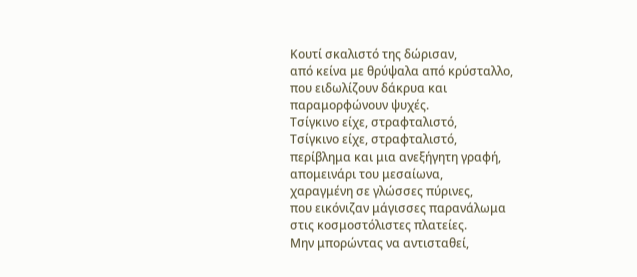Κουτί σκαλιστό της δώρισαν,
από κείνα με θρύψαλα από κρύσταλλο,
που ειδωλίζουν δάκρυα και
παραμορφώνουν ψυχές.
Τσίγκινο είχε, στραφταλιστό,
Τσίγκινο είχε, στραφταλιστό,
περίβλημα και μια ανεξήγητη γραφή,
απομεινάρι του μεσαίωνα,
χαραγμένη σε γλώσσες πύρινες,
που εικόνιζαν μάγισσες παρανάλωμα
στις κοσμοστόλιστες πλατείες.
Μην μπορώντας να αντισταθεί,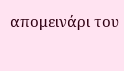απομεινάρι του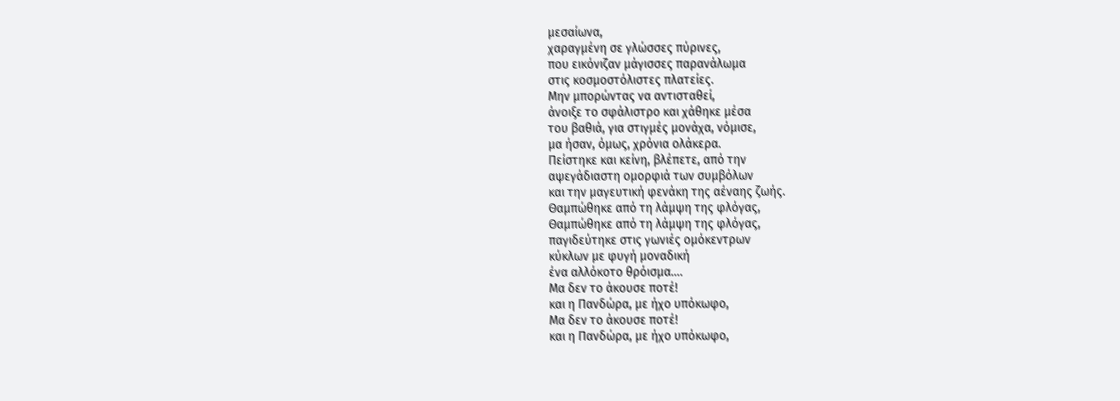μεσαίωνα,
χαραγμένη σε γλώσσες πύρινες,
που εικόνιζαν μάγισσες παρανάλωμα
στις κοσμοστόλιστες πλατείες.
Μην μπορώντας να αντισταθεί,
άνοιξε το σφάλιστρο και χάθηκε μέσα
του βαθιά, για στιγμές μονάχα, νόμισε,
μα ήσαν, όμως, χρόνια ολάκερα.
Πείστηκε και κείνη, βλέπετε, από την
αψεγάδιαστη ομορφιά των συμβόλων
και την μαγευτική φενάκη της αέναης ζωής.
Θαμπώθηκε από τη λάμψη της φλόγας,
Θαμπώθηκε από τη λάμψη της φλόγας,
παγιδεύτηκε στις γωνιές ομόκεντρων
κύκλων με φυγή μοναδική
ένα αλλόκοτο θρόισμα….
Μα δεν το άκουσε ποτέ!
και η Πανδώρα, με ήχο υπόκωφο,
Μα δεν το άκουσε ποτέ!
και η Πανδώρα, με ήχο υπόκωφο,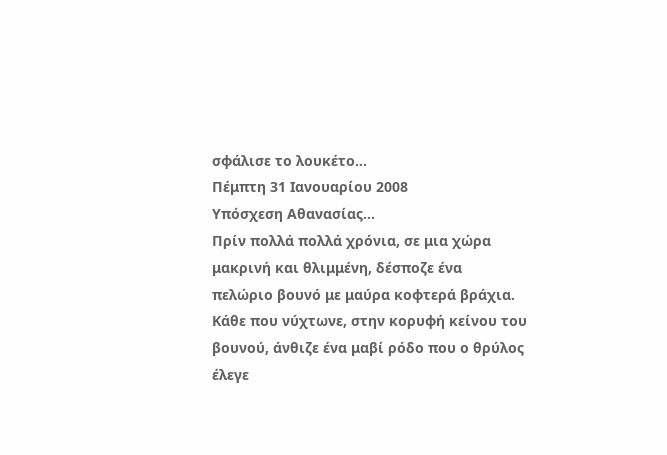σφάλισε το λουκέτο…
Πέμπτη 31 Ιανουαρίου 2008
Υπόσχεση Αθανασίας...
Πρίν πολλά πολλά χρόνια, σε μια χώρα
μακρινή και θλιμμένη, δέσποζε ένα
πελώριο βουνό με μαύρα κοφτερά βράχια.
Κάθε που νύχτωνε, στην κορυφή κείνου του
βουνού, άνθιζε ένα μαβί ρόδο που ο θρύλος
έλεγε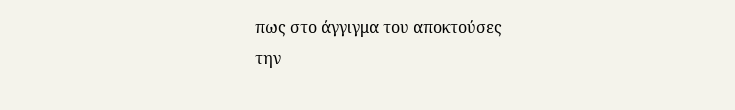πως στο άγγιγμα του αποκτούσες
την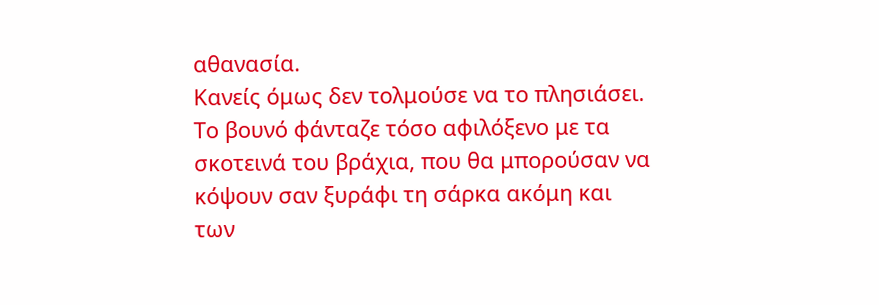αθανασία.
Κανείς όμως δεν τολμούσε να το πλησιάσει.
Το βουνό φάνταζε τόσο αφιλόξενο με τα
σκοτεινά του βράχια, που θα μπορούσαν να
κόψουν σαν ξυράφι τη σάρκα ακόμη και
των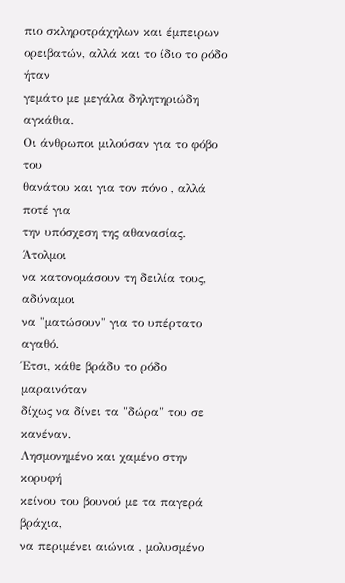πιο σκληροτράχηλων και έμπειρων
ορειβατών, αλλά και το ίδιο το ρόδο ήταν
γεμάτο με μεγάλα δηλητηριώδη αγκάθια.
Οι άνθρωποι μιλούσαν για το φόβο του
θανάτου και για τον πόνο , αλλά ποτέ για
την υπόσχεση της αθανασίας. Άτολμοι
να κατονομάσουν τη δειλία τους, αδύναμοι
να "ματώσουν" για το υπέρτατο αγαθό.
Έτσι, κάθε βράδυ το ρόδο μαραινόταν
δίχως να δίνει τα "δώρα" του σε κανέναν.
Λησμονημένο και χαμένο στην κορυφή
κείνου του βουνού με τα παγερά βράχια,
να περιμένει αιώνια , μολυσμένο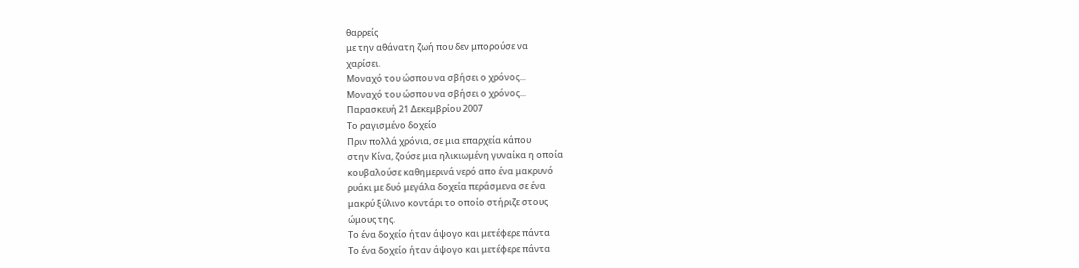θαρρείς
με την αθάνατη ζωή που δεν μπορούσε να
χαρίσει.
Μοναχό του ώσπου να σβήσει ο χρόνος...
Μοναχό του ώσπου να σβήσει ο χρόνος...
Παρασκευή 21 Δεκεμβρίου 2007
Το ραγισμένο δοχείο
Πριν πολλά χρόνια, σε μια επαρχεία κάπου
στην Κίνα, ζούσε μια ηλικιωμένη γυναίκα η οποία
κουβαλούσε καθημερινά νερό απο ένα μακρυνό
ρυάκι με δυό μεγάλα δοχεία περάσμενα σε ένα
μακρύ ξύλινο κοντάρι το οποίο στήριζε στους
ώμους της.
Το ένα δοχείο ήταν άψογο και μετέφερε πάντα
Το ένα δοχείο ήταν άψογο και μετέφερε πάντα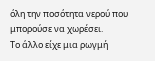όλη την ποσότητα νερού που μπορούσε να χωρέσει.
Το άλλο είχε μια ρωγμή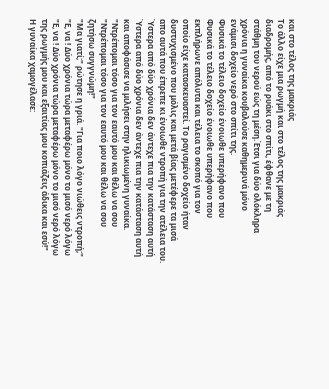και στο τέλος της μακριάς
Το άλλο είχε μια ρωγμή και στο τέλος της μακριάς
διαδρομής, από το ρυάκι στο σπίτι, έφθανε με τη
στάθμη του νερού εώς τη μέση.Έτσι για δύο ολόκληρα
χρόνια η γυναίκα κουβαλούσε καθημερινά μόνο
ενάμισι δοχείο νερό στο σπίτι της.
Φυσικά το τέλειο δοχείο ένοιωθε υπερήφανο που
Φυσικά το τέλειο δοχείο ένοιωθε υπερήφανο που
εκπλήρωνε απόλυτα και τέλεια το σκοπό για τον
οποίο είχε κατασκευαστεί. Το ραγισμένο δοχείο ήταν
δυστυχισμένο που μόλις και μετά βίας μετέφερε τα μισά
απο αυτά που έπρεπε κι ένοιωθε ντροπή για την ατέλεια του.
Ύστερα από δύο χρόνια δεν άντεχε πια την κατάσταση αυτή
Ύστερα από δύο χρόνια δεν άντεχε πια την κατάσταση αυτή
και αποφάσισε να μιλήσει στην ηλικιωμένη γυναίκα.
"Ντρέπομαι τόσο για τον εαυτό μου και θέλω να σου
"Ντρέπομαι τόσο για τον εαυτό μου και θέλω να σου
ζητήσω συγγνώμη!"
"Μα γιατί;" ρώτησε η γριά. "Για ποιο λόγο νιώθεις ντροπή;"
"Ε, να ! Δύο χρόνια τώρα μεταφέρω μόνο το μισό νερό λόγω
"Ε, να ! Δύο χρόνια τώρα μεταφέρω μόνο το μισό νερό λόγω
της ρωγμής μου και εξαιτίας μου κοπιάζεις άδικα και εσύ!"
Η γυναίκα χαμογέλασε: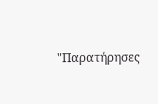"Παρατήρησες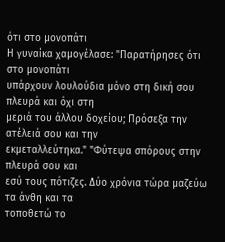ότι στο μονοπάτι
Η γυναίκα χαμογέλασε: "Παρατήρησες ότι στο μονοπάτι
υπάρχουν λουλούδια μόνο στη δική σου πλευρά και όχι στη
μεριά του άλλου δοχείου; Πρόσεξα την ατέλειά σου και την
εκμεταλλεύτηκα." "Φύτεψα σπόρους στην πλευρά σου και
εσύ τους πότιζες. Δύο χρόνια τώρα μαζεύω τα άνθη και τα
τοποθετώ το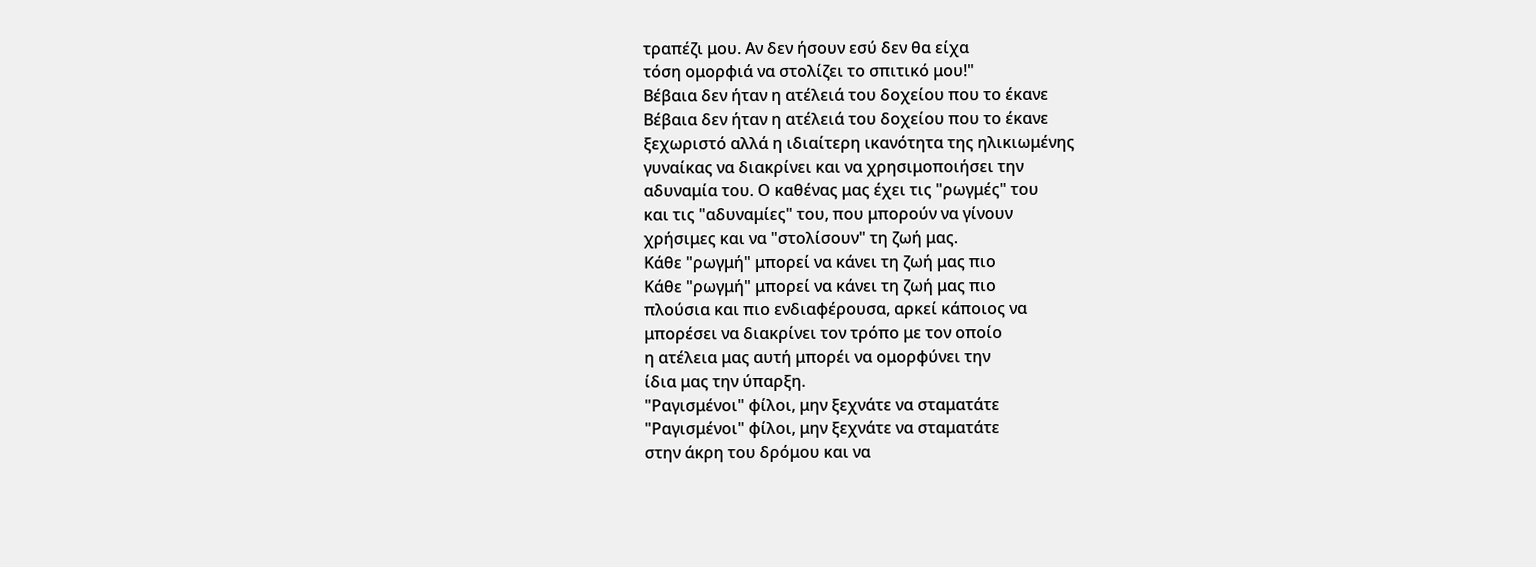τραπέζι μου. Αν δεν ήσουν εσύ δεν θα είχα
τόση ομορφιά να στολίζει το σπιτικό μου!"
Βέβαια δεν ήταν η ατέλειά του δοχείου που το έκανε
Βέβαια δεν ήταν η ατέλειά του δοχείου που το έκανε
ξεχωριστό αλλά η ιδιαίτερη ικανότητα της ηλικιωμένης
γυναίκας να διακρίνει και να χρησιμοποιήσει την
αδυναμία του. Ο καθένας μας έχει τις "ρωγμές" του
και τις "αδυναμίες" του, που μπορούν να γίνουν
χρήσιμες και να "στολίσουν" τη ζωή μας.
Κάθε "ρωγμή" μπορεί να κάνει τη ζωή μας πιο
Κάθε "ρωγμή" μπορεί να κάνει τη ζωή μας πιο
πλούσια και πιο ενδιαφέρουσα, αρκεί κάποιος να
μπορέσει να διακρίνει τον τρόπο με τον οποίο
η ατέλεια μας αυτή μπορέι να ομορφύνει την
ίδια μας την ύπαρξη.
"Ραγισμένοι" φίλοι, μην ξεχνάτε να σταματάτε
"Ραγισμένοι" φίλοι, μην ξεχνάτε να σταματάτε
στην άκρη του δρόμου και να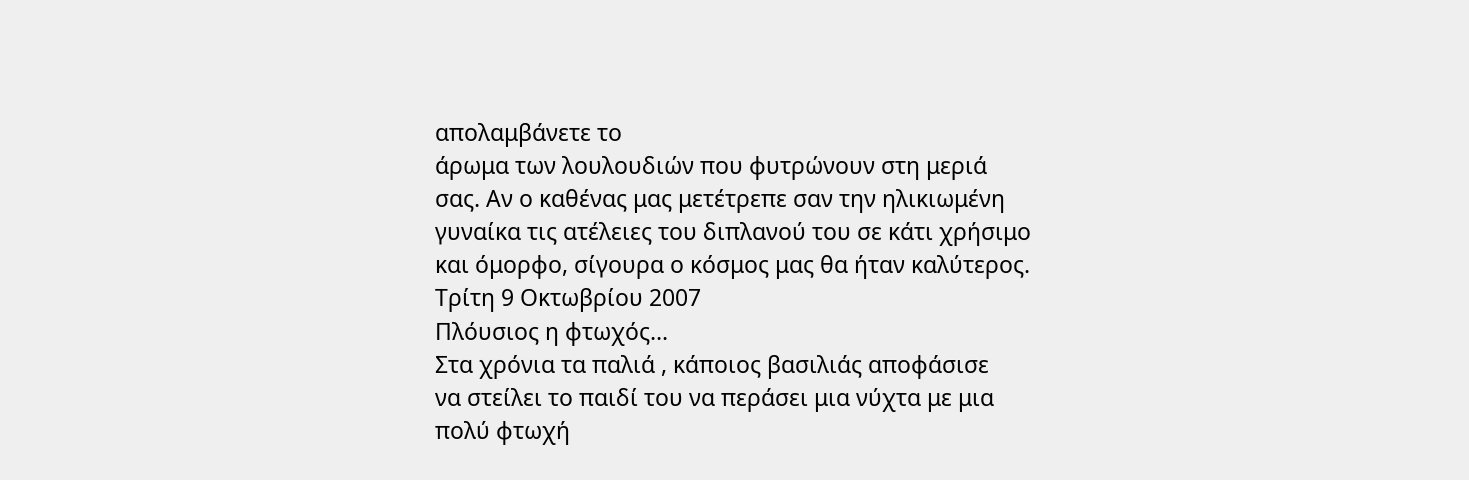απολαμβάνετε το
άρωμα των λουλουδιών που φυτρώνουν στη μεριά
σας. Αν ο καθένας μας μετέτρεπε σαν την ηλικιωμένη
γυναίκα τις ατέλειες του διπλανού του σε κάτι χρήσιμο
και όμορφο, σίγουρα ο κόσμος μας θα ήταν καλύτερος.
Τρίτη 9 Οκτωβρίου 2007
Πλόυσιος η φτωχός...
Στα χρόνια τα παλιά , κάποιος βασιλιάς αποφάσισε
να στείλει το παιδί του να περάσει μια νύχτα με μια
πολύ φτωχή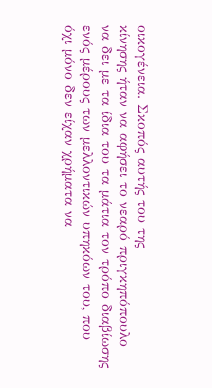οικογένεια. Σκοπός αυτής του της
κίνησης ήταν να αφήσει το νεαρό πριγκηπόπουλο
να δει με τα ίδια του τα μάτια τον τρόπο διαβίωσης
ενός μέρους των μελλοντικών υπηκόων του, που
όχι μόνο δεν είχαν χρήματα να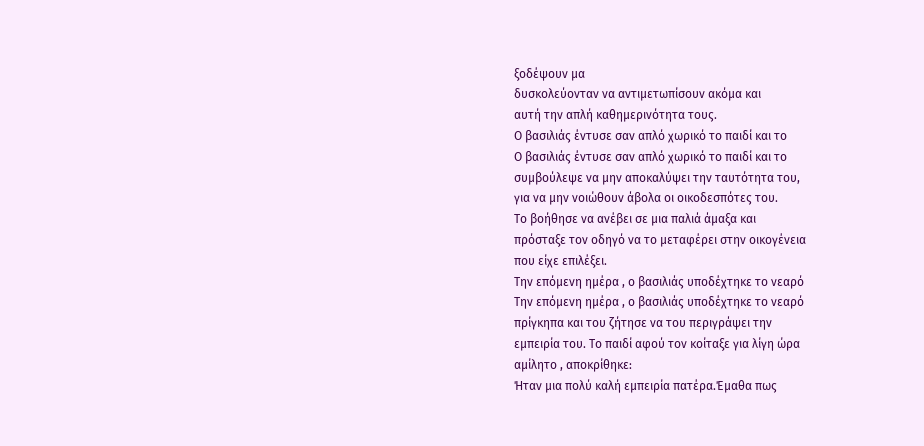ξοδέψουν μα
δυσκολεύονταν να αντιμετωπίσουν ακόμα και
αυτή την απλή καθημερινότητα τους.
Ο βασιλιάς έντυσε σαν απλό χωρικό το παιδί και το
Ο βασιλιάς έντυσε σαν απλό χωρικό το παιδί και το
συμβούλεψε να μην αποκαλύψει την ταυτότητα του,
για να μην νοιώθουν άβολα οι οικοδεσπότες του.
Το βοήθησε να ανέβει σε μια παλιά άμαξα και
πρόσταξε τον οδηγό να το μεταφέρει στην οικογένεια
που είχε επιλέξει.
Την επόμενη ημέρα , ο βασιλιάς υποδέχτηκε το νεαρό
Την επόμενη ημέρα , ο βασιλιάς υποδέχτηκε το νεαρό
πρίγκηπα και του ζήτησε να του περιγράψει την
εμπειρία του. Το παιδί αφού τον κοίταξε για λίγη ώρα
αμίλητο , αποκρίθηκε:
Ήταν μια πολύ καλή εμπειρία πατέρα.Έμαθα πως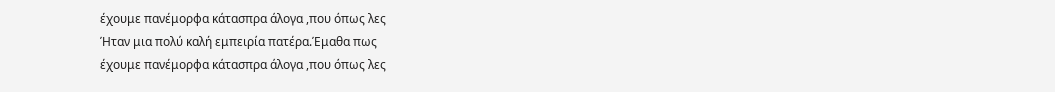έχουμε πανέμορφα κάτασπρα άλογα ,που όπως λες
Ήταν μια πολύ καλή εμπειρία πατέρα.Έμαθα πως
έχουμε πανέμορφα κάτασπρα άλογα ,που όπως λες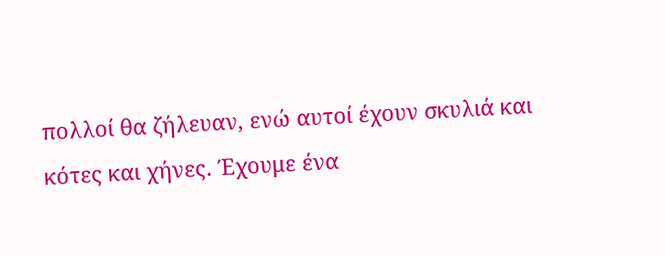πολλοί θα ζήλευαν, ενώ αυτοί έχουν σκυλιά και
κότες και χήνες. Έχουμε ένα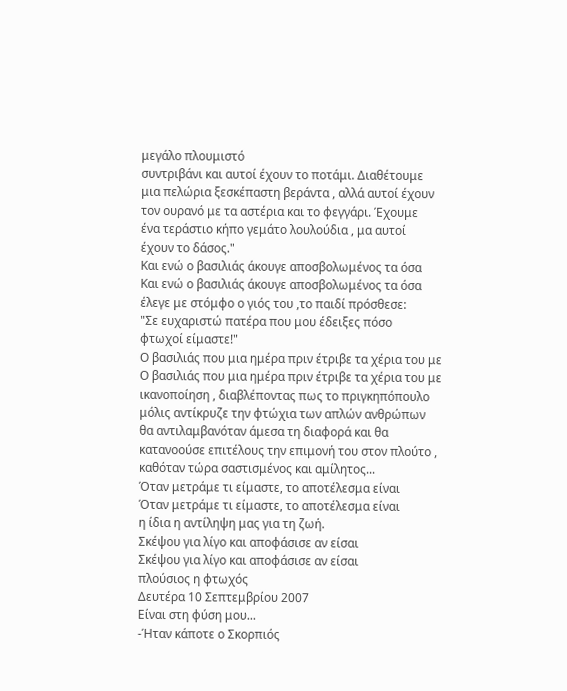μεγάλο πλουμιστό
συντριβάνι και αυτοί έχουν το ποτάμι. Διαθέτουμε
μια πελώρια ξεσκέπαστη βεράντα , αλλά αυτοί έχουν
τον ουρανό με τα αστέρια και το φεγγάρι. Έχουμε
ένα τεράστιο κήπο γεμάτο λουλούδια , μα αυτοί
έχουν το δάσος."
Και ενώ ο βασιλιάς άκουγε αποσβολωμένος τα όσα
Και ενώ ο βασιλιάς άκουγε αποσβολωμένος τα όσα
έλεγε με στόμφο ο γιός του ,το παιδί πρόσθεσε:
"Σε ευχαριστώ πατέρα που μου έδειξες πόσο
φτωχοί είμαστε!"
Ο βασιλιάς που μια ημέρα πριν έτριβε τα χέρια του με
Ο βασιλιάς που μια ημέρα πριν έτριβε τα χέρια του με
ικανοποίηση , διαβλέποντας πως το πριγκηπόπουλο
μόλις αντίκρυζε την φτώχια των απλών ανθρώπων
θα αντιλαμβανόταν άμεσα τη διαφορά και θα
κατανοούσε επιτέλους την επιμονή του στον πλούτο ,
καθόταν τώρα σαστισμένος και αμίλητος...
Όταν μετράμε τι είμαστε, το αποτέλεσμα είναι
Όταν μετράμε τι είμαστε, το αποτέλεσμα είναι
η ίδια η αντίληψη μας για τη ζωή.
Σκέψου για λίγο και αποφάσισε αν είσαι
Σκέψου για λίγο και αποφάσισε αν είσαι
πλούσιος η φτωχός
Δευτέρα 10 Σεπτεμβρίου 2007
Είναι στη φύση μου...
-Ήταν κάποτε ο Σκορπιός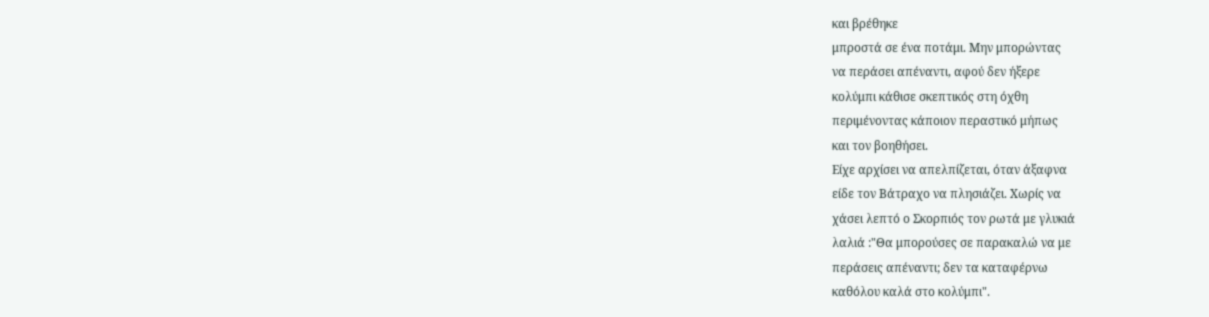και βρέθηκε
μπροστά σε ένα ποτάμι. Μην μπορώντας
να περάσει απέναντι, αφού δεν ήξερε
κολύμπι κάθισε σκεπτικός στη όχθη
περιμένοντας κάποιον περαστικό μήπως
και τον βοηθήσει.
Είχε αρχίσει να απελπίζεται, όταν άξαφνα
είδε τον Βάτραχο να πλησιάζει. Χωρίς να
χάσει λεπτό ο Σκορπιός τον ρωτά με γλυκιά
λαλιά :"Θα μπορoύσες σε παρακαλώ να με
περάσεις απέναντι; δεν τα καταφέρνω
καθόλου καλά στο κολύμπι".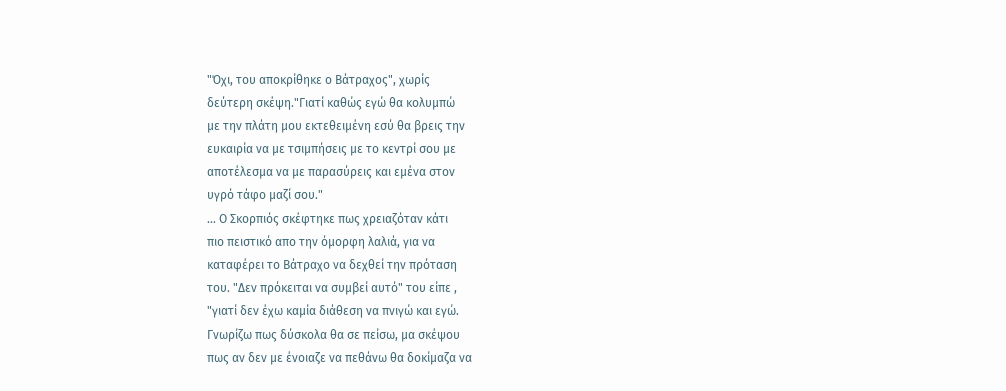"Όχι, του αποκρίθηκε ο Βάτραχος", χωρίς
δεύτερη σκέψη."Γιατί καθώς εγώ θα κολυμπώ
με την πλάτη μου εκτεθειμένη εσύ θα βρεις την
ευκαιρία να με τσιμπήσεις με το κεντρί σου με
αποτέλεσμα να με παρασύρεις και εμένα στον
υγρό τάφο μαζί σου."
... Ο Σκορπιός σκέφτηκε πως χρειαζόταν κάτι
πιο πειστικό απο την όμορφη λαλιά, για να
καταφέρει το Βάτραχο να δεχθεί την πρόταση
του. "Δεν πρόκειται να συμβεί αυτό" του είπε ,
"γιατί δεν έχω καμία διάθεση να πνιγώ και εγώ.
Γνωρίζω πως δύσκολα θα σε πείσω, μα σκέψου
πως αν δεν με ένοιαζε να πεθάνω θα δοκίμαζα να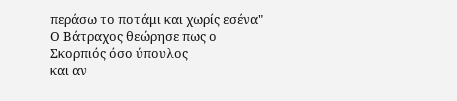περάσω το ποτάμι και χωρίς εσένα"
Ο Βάτραχος θεώρησε πως ο Σκορπιός όσο ύπουλος
και αν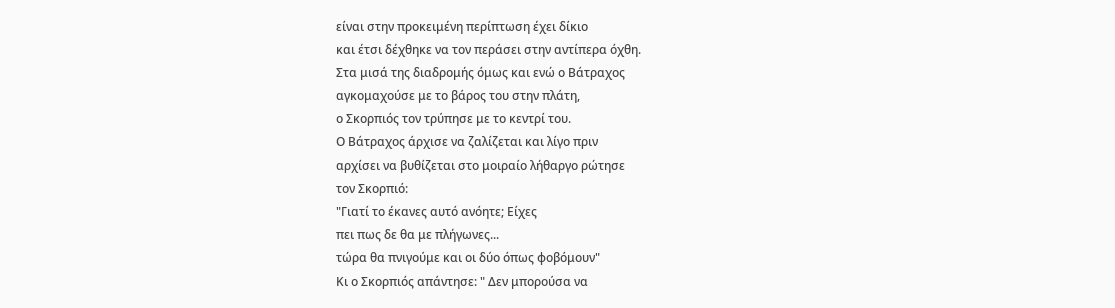είναι στην προκειμένη περίπτωση έχει δίκιο
και έτσι δέχθηκε να τον περάσει στην αντίπερα όχθη.
Στα μισά της διαδρομής όμως και ενώ ο Βάτραχος
αγκομαχούσε με το βάρος του στην πλάτη,
ο Σκορπιός τον τρύπησε με το κεντρί του.
Ο Βάτραχος άρχισε να ζαλίζεται και λίγο πριν
αρχίσει να βυθίζεται στο μοιραίο λήθαργο ρώτησε
τον Σκορπιό:
"Γιατί το έκανες αυτό ανόητε; Είχες
πει πως δε θα με πλήγωνες...
τώρα θα πνιγούμε και οι δύο όπως φοβόμουν"
Κι ο Σκορπιός απάντησε: " Δεν μπορούσα να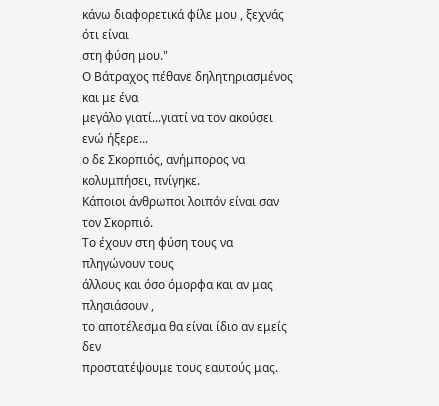κάνω διαφορετικά φίλε μου , ξεχνάς ότι είναι
στη φύση μου."
Ο Βάτραχος πέθανε δηλητηριασμένος και με ένα
μεγάλο γιατί...γιατί να τον ακούσει ενώ ήξερε...
ο δε Σκορπιός, ανήμπορος να κολυμπήσει, πνίγηκε.
Κάποιοι άνθρωποι λοιπόν είναι σαν τον Σκορπιό.
Το έχουν στη φύση τους να πληγώνουν τους
άλλους και όσο όμορφα και αν μας πλησιάσουν ,
το αποτέλεσμα θα είναι ίδιο αν εμείς δεν
προστατέψουμε τους εαυτούς μας.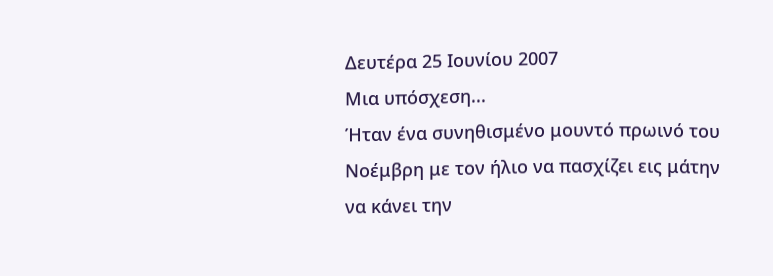Δευτέρα 25 Ιουνίου 2007
Μια υπόσχεση...
Ήταν ένα συνηθισμένο μουντό πρωινό του
Νοέμβρη με τον ήλιο να πασχίζει εις μάτην
να κάνει την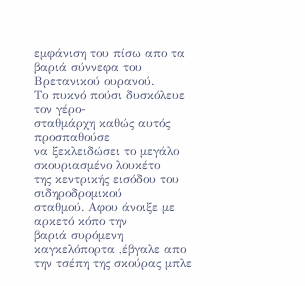εμφάνιση του πίσω απο τα
βαριά σύννεφα του Βρετανικού ουρανού.
Το πυκνό πούσι δυσκόλευε τον γέρο-
σταθμάρχη καθώς αυτός προσπαθούσε
να ξεκλειδώσει το μεγάλο σκουριασμένο λουκέτο
της κεντρικής εισόδου του σιδηροδρομικού
σταθμού. Αφου άνοιξε με αρκετό κόπο την
βαριά συρόμενη καγκελόπορτα ,έβγαλε απο
την τσέπη της σκούρας μπλε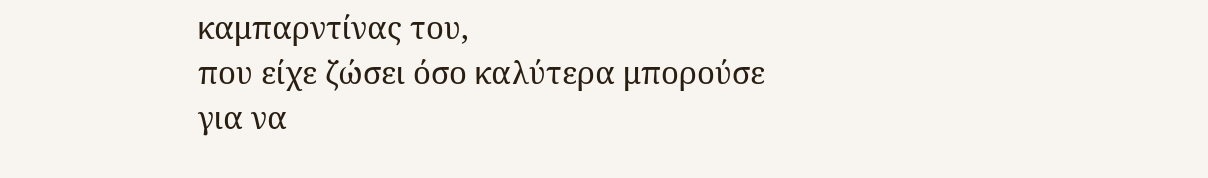καμπαρντίνας του,
που είχε ζώσει όσο καλύτερα μπορούσε για να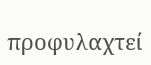προφυλαχτεί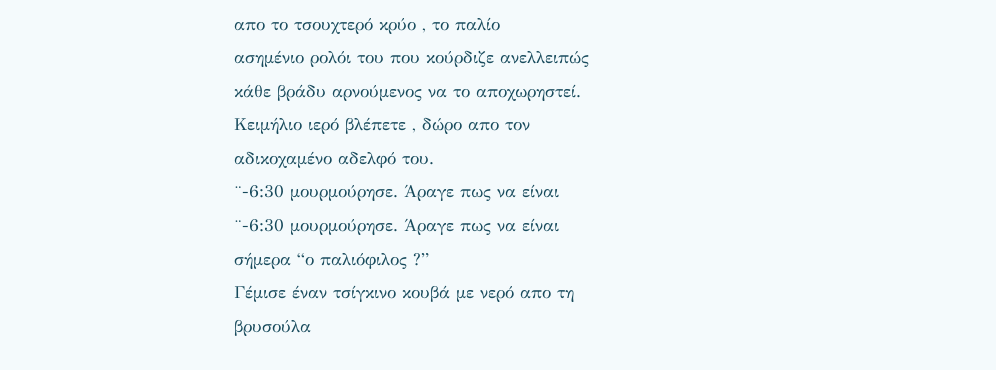απο το τσουχτερό κρύο , το παλίο
ασημένιο ρολόι του που κούρδιζε ανελλειπώς
κάθε βράδυ αρνούμενος να το αποχωρηστεί.
Κειμήλιο ιερό βλέπετε , δώρο απο τον
αδικοχαμένο αδελφό του.
¨-6:30 μουρμούρησε. Άραγε πως να είναι
¨-6:30 μουρμούρησε. Άραγε πως να είναι
σήμερα “ο παλιόφιλος ?”
Γέμισε έναν τσίγκινο κουβά με νερό απο τη
βρυσούλα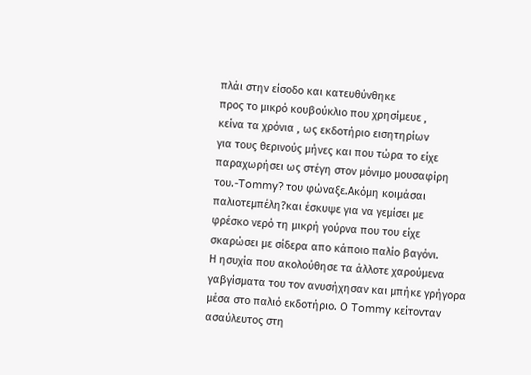πλάι στην είσοδο και κατευθύνθηκε
προς το μικρό κουβούκλιο που χρησίμευε ,
κείνα τα χρόνια , ως εκδοτήριο εισητηρίων
για τους θερινούς μήνες και που τώρα το είχε
παραχωρήσει ως στέγη στον μόνιμο μουσαφίρη
του.-Tommy? του φώναξε.Ακόμη κοιμάσαι
παλιοτεμπέλη?και έσκυψε για να γεμίσει με
φρέσκο νερό τη μικρή γούρνα που του είχε
σκαρώσει με σίδερα απο κάποιο παλίο βαγόνι.
Η ησυχία που ακολούθησε τα άλλοτε χαρούμενα
γαβγίσματα του τον ανυσήχησαν και μπήκε γρήγορα
μέσα στο παλιό εκδοτήριο. Ο Tommy κείτονταν
ασαύλευτος στη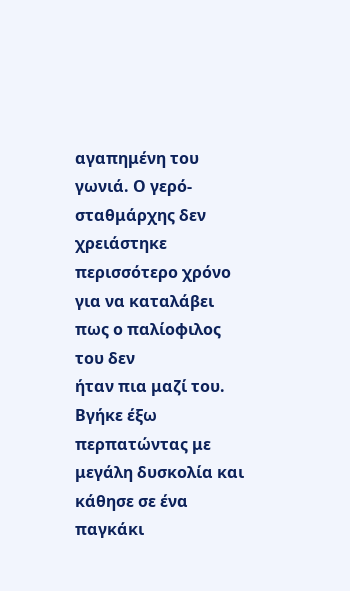αγαπημένη του γωνιά. Ο γερό-
σταθμάρχης δεν χρειάστηκε περισσότερο χρόνο
για να καταλάβει πως ο παλίοφιλος του δεν
ήταν πια μαζί του.
Βγήκε έξω περπατώντας με μεγάλη δυσκολία και
κάθησε σε ένα παγκάκι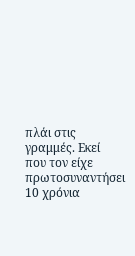πλάι στις γραμμές. Εκεί
που τον είχε πρωτοσυναντήσει 10 χρόνια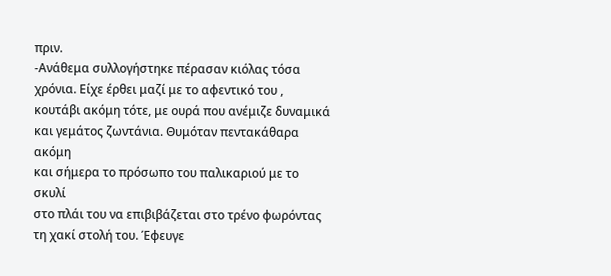πριν.
-Ανάθεμα συλλογήστηκε πέρασαν κιόλας τόσα
χρόνια. Είχε έρθει μαζί με το αφεντικό του ,
κουτάβι ακόμη τότε, με ουρά που ανέμιζε δυναμικά
και γεμάτος ζωντάνια. Θυμόταν πεντακάθαρα ακόμη
και σήμερα το πρόσωπο του παλικαριού με το σκυλί
στο πλάι του να επιβιβάζεται στο τρένο φωρόντας
τη χακί στολή του. Έφευγε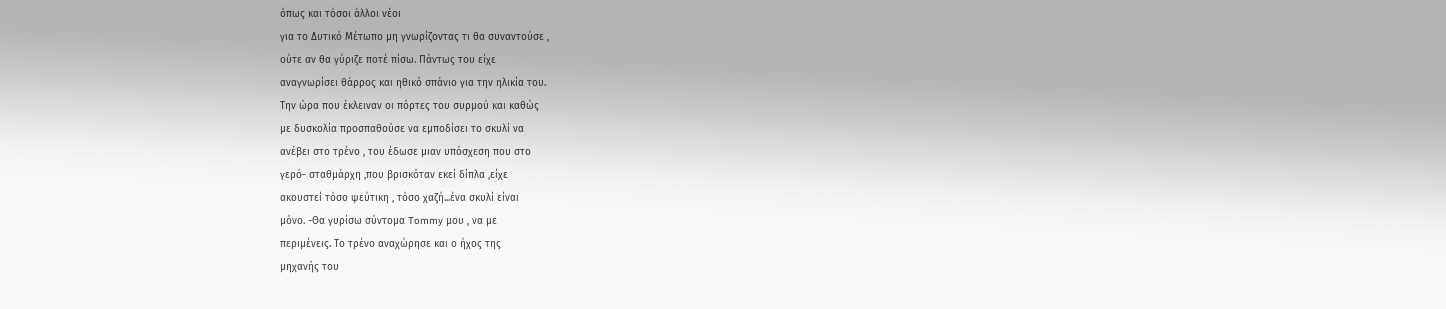όπως και τόσοι άλλοι νέοι
για το Δυτικό Μέτωπο μη γνωρίζοντας τι θα συναντούσε ,
ούτε αν θα γύριζε ποτέ πίσω. Πάντως του είχε
αναγνωρίσει θάρρος και ηθικό σπάνιο για την ηλικία του.
Την ώρα που έκλειναν οι πόρτες του συρμού και καθώς
με δυσκολία προσπαθούσε να εμποδίσει το σκυλί να
ανέβει στο τρένο , του έδωσε μιαν υπόσχεση που στο
γερό- σταθμάρχη ,που βρισκόταν εκεί δίπλα ,είχε
ακουστεί τόσο ψεύτικη , τόσο χαζή...ένα σκυλί είναι
μόνο. -Θα γυρίσω σύντομα Tommy μου , να με
περιμένεις. Το τρένο αναχώρησε και ο ήχος της
μηχανής του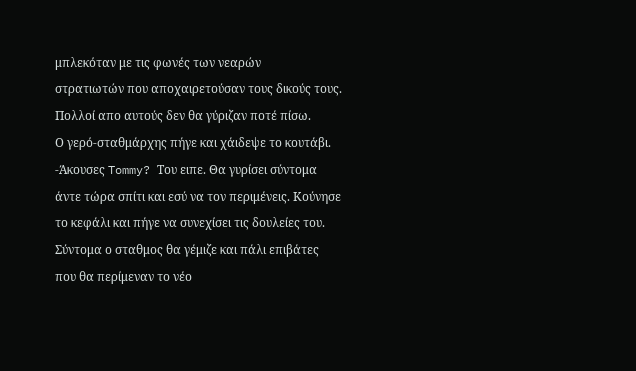μπλεκόταν με τις φωνές των νεαρών
στρατιωτών που αποχαιρετούσαν τους δικούς τους.
Πολλοί απο αυτούς δεν θα γύριζαν ποτέ πίσω.
Ο γερό-σταθμάρχης πήγε και χάιδεψε το κουτάβι.
-Άκουσες Tommy? Του ειπε. Θα γυρίσει σύντομα
άντε τώρα σπίτι και εσύ να τον περιμένεις. Κούνησε
το κεφάλι και πήγε να συνεχίσει τις δουλείες του.
Σύντομα ο σταθμος θα γέμιζε και πάλι επιβάτες
που θα περίμεναν το νέο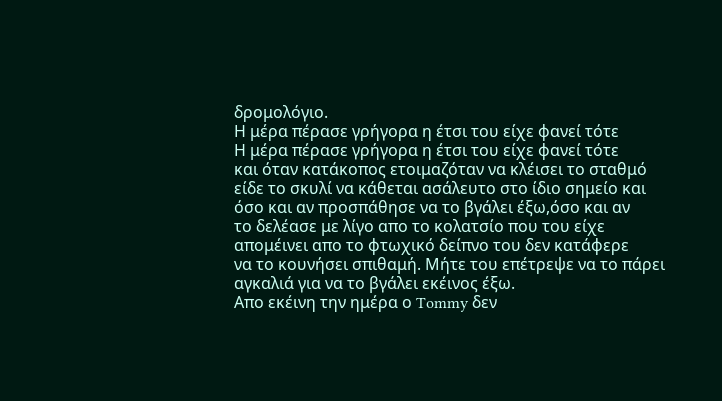δρομολόγιο.
Η μέρα πέρασε γρήγορα η έτσι του είχε φανεί τότε
Η μέρα πέρασε γρήγορα η έτσι του είχε φανεί τότε
και όταν κατάκοπος ετοιμαζόταν να κλέισει το σταθμό
είδε το σκυλί να κάθεται ασάλευτο στο ίδιο σημείο και
όσο και αν προσπάθησε να το βγάλει έξω,όσο και αν
το δελέασε με λίγο απο το κολατσίο που του είχε
απομέινει απο το φτωχικό δείπνο του δεν κατάφερε
να το κουνήσει σπιθαμή. Μήτε του επέτρεψε να το πάρει
αγκαλιά για να το βγάλει εκέινος έξω.
Απο εκέινη την ημέρα ο Tommy δεν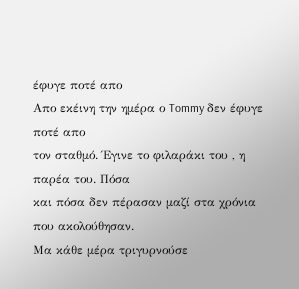έφυγε ποτέ απο
Απο εκέινη την ημέρα ο Tommy δεν έφυγε ποτέ απο
τον σταθμό. Έγινε το φιλαράκι του , η παρέα του. Πόσα
και πόσα δεν πέρασαν μαζί στα χρόνια που ακολούθησαν.
Μα κάθε μέρα τριγυρνούσε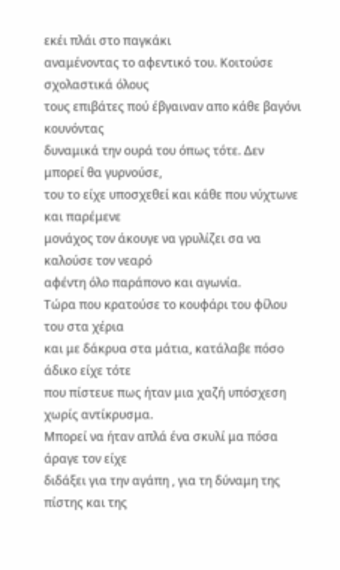εκέι πλάι στο παγκάκι
αναμένοντας το αφεντικό του. Κοιτούσε σχολαστικά όλους
τους επιβάτες πού έβγαιναν απο κάθε βαγόνι κουνόντας
δυναμικά την ουρά του όπως τότε. Δεν μπορεί θα γυρνούσε,
του το είχε υποσχεθεί και κάθε που νύχτωνε και παρέμενε
μονάχος τον άκουγε να γρυλίζει σα να καλούσε τον νεαρό
αφέντη όλο παράπονο και αγωνία.
Τώρα που κρατούσε το κουφάρι του φίλου του στα χέρια
και με δάκρυα στα μάτια, κατάλαβε πόσο άδικο είχε τότε
που πίστευε πως ήταν μια χαζή υπόσχεση χωρίς αντίκρυσμα.
Μπορεί να ήταν απλά ένα σκυλί μα πόσα άραγε τον είχε
διδάξει για την αγάπη , για τη δύναμη της πίστης και της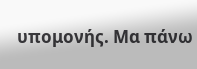υπομονής. Μα πάνω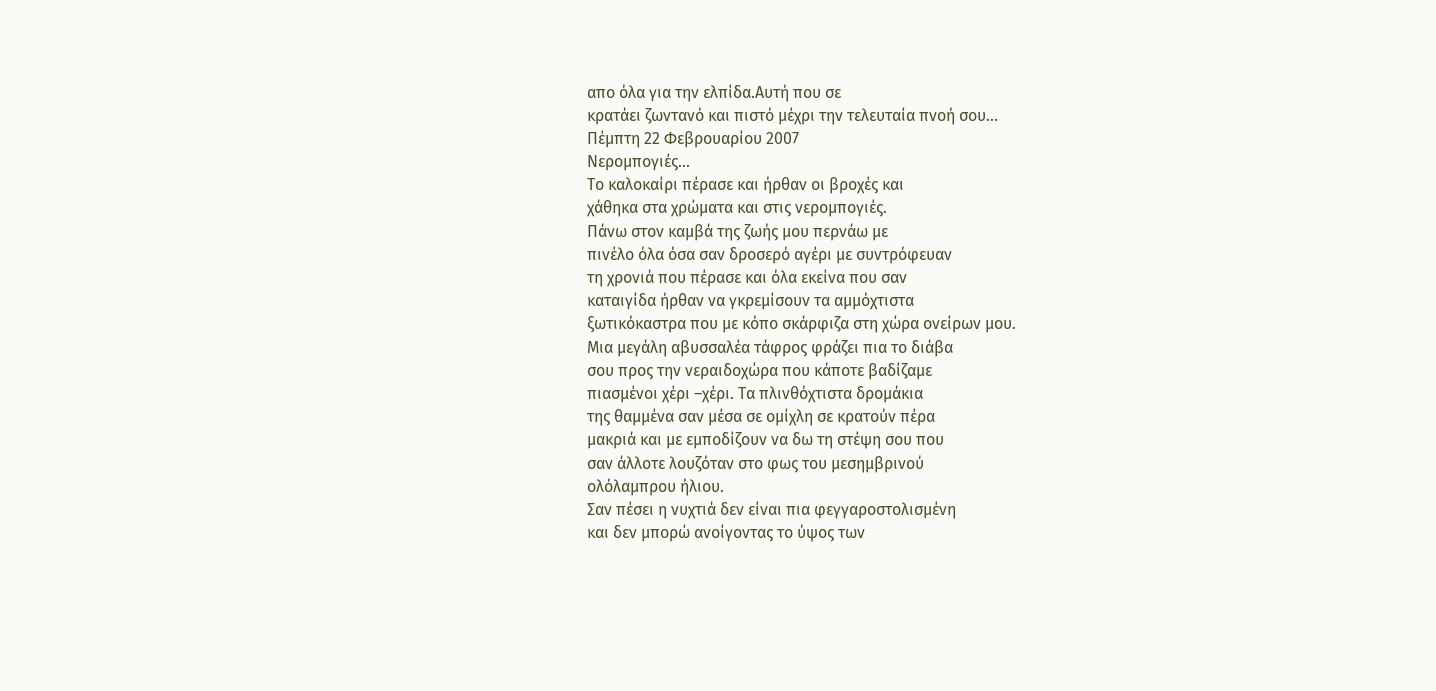απο όλα για την ελπίδα.Αυτή που σε
κρατάει ζωντανό και πιστό μέχρι την τελευταία πνοή σου...
Πέμπτη 22 Φεβρουαρίου 2007
Νερομπογιές...
Το καλοκαίρι πέρασε και ήρθαν οι βροχές και
χάθηκα στα χρώματα και στις νερομπογιές.
Πάνω στον καμβά της ζωής μου περνάω με
πινέλο όλα όσα σαν δροσερό αγέρι με συντρόφευαν
τη χρονιά που πέρασε και όλα εκείνα που σαν
καταιγίδα ήρθαν να γκρεμίσουν τα αμμόχτιστα
ξωτικόκαστρα που με κόπο σκάρφιζα στη χώρα ονείρων μου.
Μια μεγάλη αβυσσαλέα τάφρος φράζει πια το διάβα
σου προς την νεραιδοχώρα που κάποτε βαδίζαμε
πιασμένοι χέρι –χέρι. Τα πλινθόχτιστα δρομάκια
της θαμμένα σαν μέσα σε ομίχλη σε κρατούν πέρα
μακριά και με εμποδίζουν να δω τη στέψη σου που
σαν άλλοτε λουζόταν στο φως του μεσημβρινού
ολόλαμπρου ήλιου.
Σαν πέσει η νυχτιά δεν είναι πια φεγγαροστολισμένη
και δεν μπορώ ανοίγοντας το ύψος των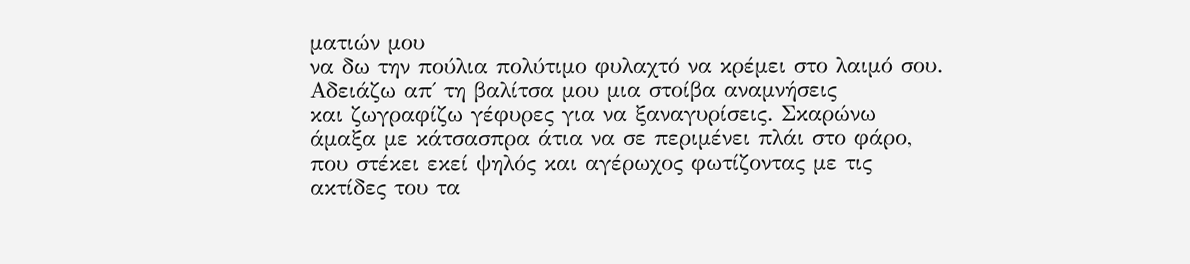ματιών μου
να δω την πούλια πολύτιμο φυλαχτό να κρέμει στο λαιμό σου.
Αδειάζω απ΄ τη βαλίτσα μου μια στοίβα αναμνήσεις
και ζωγραφίζω γέφυρες για να ξαναγυρίσεις. Σκαρώνω
άμαξα με κάτσασπρα άτια να σε περιμένει πλάι στο φάρο,
που στέκει εκεί ψηλός και αγέρωχος φωτίζοντας με τις
ακτίδες του τα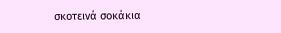σκοτεινά σοκάκια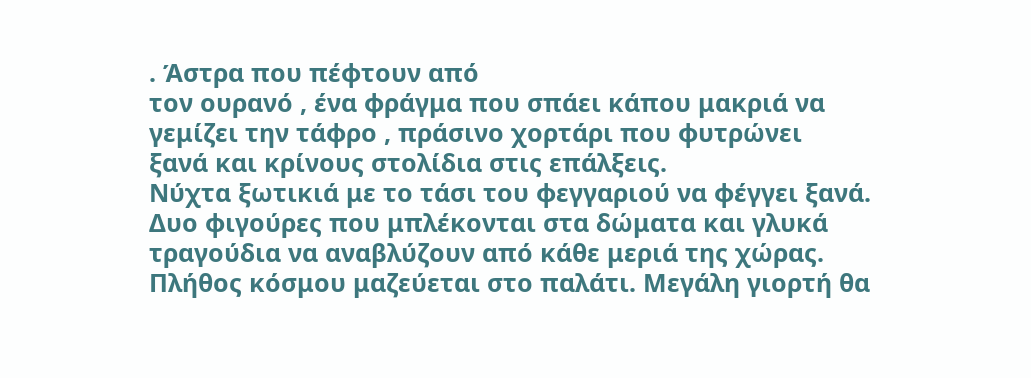. Άστρα που πέφτουν από
τον ουρανό , ένα φράγμα που σπάει κάπου μακριά να
γεμίζει την τάφρο , πράσινο χορτάρι που φυτρώνει
ξανά και κρίνους στολίδια στις επάλξεις.
Νύχτα ξωτικιά με το τάσι του φεγγαριού να φέγγει ξανά.
Δυο φιγούρες που μπλέκονται στα δώματα και γλυκά
τραγούδια να αναβλύζουν από κάθε μεριά της χώρας.
Πλήθος κόσμου μαζεύεται στο παλάτι. Μεγάλη γιορτή θα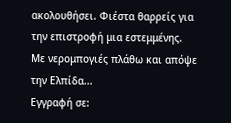ακολουθήσει. Φιέστα θαρρείς για την επιστροφή μια εστεμμένης.
Με νερομπογιές πλάθω και απόψε την Ελπίδα...
Εγγραφή σε: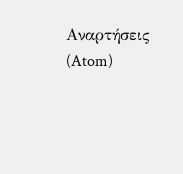Αναρτήσεις (Atom)